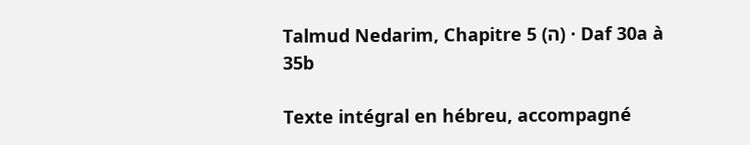Talmud Nedarim, Chapitre 5 (ה) · Daf 30a à 35b

Texte intégral en hébreu, accompagné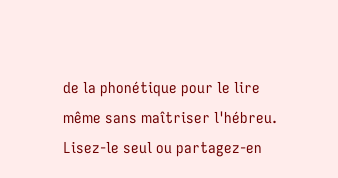de la phonétique pour le lire même sans maîtriser l'hébreu. Lisez-le seul ou partagez-en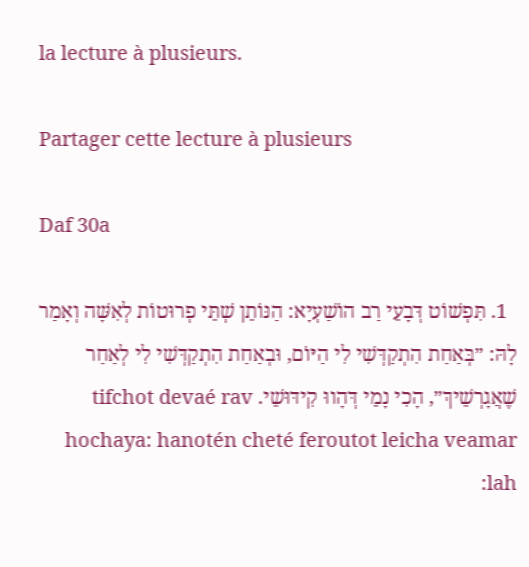la lecture à plusieurs.

Partager cette lecture à plusieurs

Daf 30a

  1. תִּפְשׁוֹט דְּבָעֵי רַב הוֹשַׁעְיָא: הַנּוֹתֵן שְׁתֵּי פְרוּטוֹת לְאִשָּׁה וְאָמַר לָהּ: ״בְּאַחַת הִתְקַדְּשִׁי לִי הַיּוֹם, וּבְאַחַת הִתְקַדְּשִׁי לִי לְאַחַר שֶׁאֲגָרְשֵׁיךְ״, הָכִי נָמֵי דְּהָווּ קִידּוּשֵׁי. tifchot devaé rav hochaya: hanotén cheté feroutot leicha veamar lah: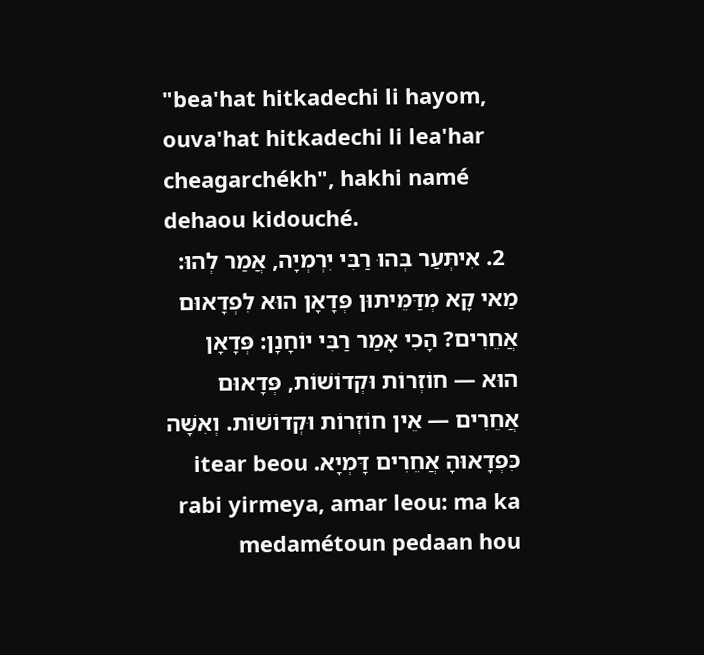"bea'hat hitkadechi li hayom, ouva'hat hitkadechi li lea'har cheagarchékh", hakhi namé dehaou kidouché.
  2. אִיתְּעַר בְּהוּ רַבִּי יִרְמְיָה, אֲמַר לְהוּ: מַאי קָא מְדַּמֵּיתוּן פְּדָאָן הוּא לִפְדָאוּם אֲחֵרִים? הָכִי אָמַר רַבִּי יוֹחָנָן: פְּדָאָן הוּא — חוֹזְרוֹת וּקְדוֹשׁוֹת, פְּדָאוּם אֲחֵרִים — אֵין חוֹזְרוֹת וּקְדוֹשׁוֹת. וְאִשָּׁה כִּפְדָאוּהָ אֲחֵרִים דָּמְיָא. itear beou rabi yirmeya, amar leou: ma ka medamétoun pedaan hou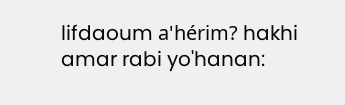lifdaoum a'hérim? hakhi amar rabi yo'hanan: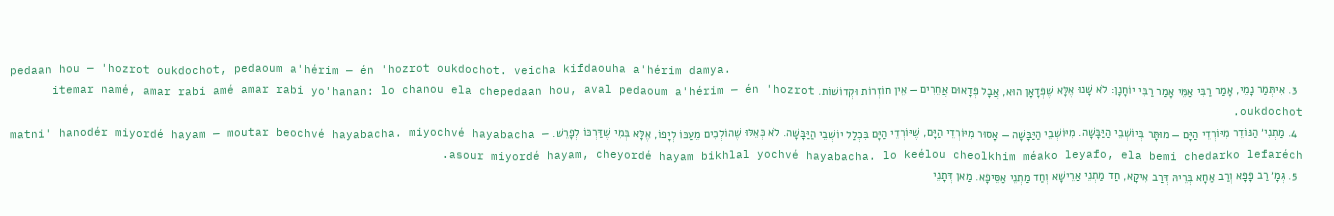pedaan hou — 'hozrot oukdochot, pedaoum a'hérim — én 'hozrot oukdochot. veicha kifdaouha a'hérim damya.
  3. אִיתְּמַר נָמֵי, אָמַר רַבִּי אַמֵּי אָמַר רַבִּי יוֹחָנָן: לֹא שָׁנוּ אֶלָּא שֶׁפְּדָאָן הוּא, אֲבָל פְּדָאוּם אֲחֵרִים — אֵין חוֹזְרוֹת וּקְדוֹשׁוֹת. itemar namé, amar rabi amé amar rabi yo'hanan: lo chanou ela chepedaan hou, aval pedaoum a'hérim — én 'hozrot oukdochot.
  4. מַתְנִי׳ הַנּוֹדֵר מִיּוֹרְדֵי הַיָּם — מוּתָּר בְּיוֹשְׁבֵי הַיַּבָּשָׁה. מִיּוֹשְׁבֵי הַיַּבָּשָׁה — אָסוּר מִיּוֹרְדֵי הַיָּם, שֶׁיּוֹרְדֵי הַיָּם בִּכְלַל יוֹשְׁבֵי הַיַּבָּשָׁה. לֹא כְּאֵלּוּ שֶׁהוֹלְכִים מֵעַכּוֹ לְיָפוֹ, אֶלָּא בְּמִי שֶׁדַּרְכּוֹ לְפָרֵשׁ. matni' hanodér miyordé hayam — moutar beochvé hayabacha. miyochvé hayabacha — asour miyordé hayam, cheyordé hayam bikhlal yochvé hayabacha. lo keélou cheolkhim méako leyafo, ela bemi chedarko lefaréch.
  5. גְּמָ׳ רַב פָּפָּא וְרַב אַחָא בְּרֵיהּ דְּרַב אִיקָא, חַד מַתְנֵי אַרֵישָׁא וְחַד מַתְנֵי אַסֵּיפָא. מַאן דְּתָנֵי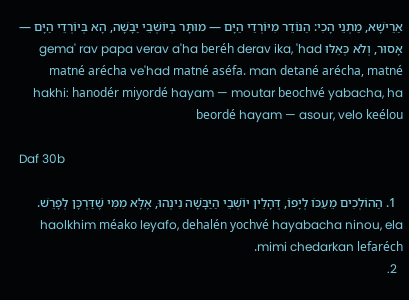אַרֵישָׁא, מַתְנֵי הָכִי: הַנּוֹדֵר מִיּוֹרְדֵי הַיָּם — מוּתָּר בְּיוֹשְׁבֵי יַבָּשָׁה, הָא בְּיוֹרְדֵי הַיָּם — אָסוּר, וְלֹא כְּאֵלּוּ gema' rav papa verav a'ha beréh derav ika, 'had matné arécha ve'had matné aséfa. man detané arécha, matné hakhi: hanodér miyordé hayam — moutar beochvé yabacha, ha beordé hayam — asour, velo keélou

Daf 30b

  1. הַהוֹלְכִים מֵעַכּוֹ לְיָפוֹ, דְּהָלֵין יוֹשְׁבֵי הַיַּבָּשָׁה נִינְהוּ, אֶלָּא מִמִּי שֶׁדַּרְכָּן לְפָרֵשׁ. haolkhim méako leyafo, dehalén yochvé hayabacha ninou, ela mimi chedarkan lefaréch.
  2.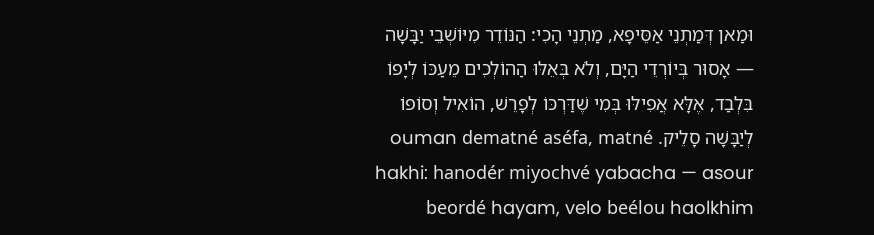וּמַאן דְּמַתְנֵי אַסֵּיפָא, מַתְנֵי הָכִי: הַנּוֹדֵר מִיּוֹשְׁבֵי יַבָּשָׁה — אָסוּר בְּיוֹרְדֵי הַיָּם, וְלֹא בְּאֵלּוּ הַהוֹלְכִים מֵעַכּוֹ לְיָפוֹ בִּלְבַד, אֶלָּא אֲפִילּוּ בְּמִי שֶׁדַּרְכּוֹ לְפָרֵשׁ, הוֹאִיל וְסוֹפוֹ לְיַבָּשָׁה סָלֵיק. ouman dematné aséfa, matné hakhi: hanodér miyochvé yabacha — asour beordé hayam, velo beélou haolkhim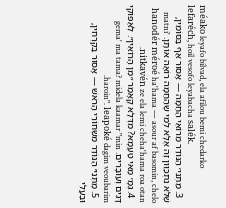méako leyafo bilvad, ela afilou bemi chedarko lefaréch, hoil vesofo leyabacha salék.
  3. מַתְנִי׳ הַנּוֹדֵר מֵרוֹאֵי הַחַמָּה — אָסוּר אַף בַּסּוֹמִין, שֶׁלֹּא נִתְכַּוֵּון זֶה אֶלָּא לְמִי שֶׁהַחַמָּה רוֹאָה אוֹתָן. matni' hanodér méroé ha'hama — asour af basomin, chelo nitkavén ze ela lemi cheha'hama roa otan.
  4. גְּמָ׳ מַאי טַעְמָא? מִדְּלָא קָאָמַר ״מִן הָרוֹאִין״. לְאַפּוֹקֵי דָּגִים וְעוּבָּרִים. gema' ma tama? midela kaamar "min haroin". leapoké dagim veoubarim.
  5. מַתְנִי׳ הַנּוֹדֵר מִשְּׁחוֹרֵי הָרֹאשׁ — אָסוּר בַּקֵּרְחִין, וּבַעֲלִי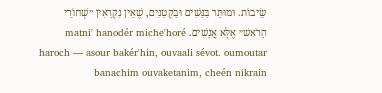שֵׂיבוֹת. וּמוּתָּר בַּנָּשִׁים וּבַקְּטַנִּים, שֶׁאֵין נִקְרָאִין ״שְׁחוֹרֵי הָרֹאשׁ״ אֶלָּא אֲנָשִׁים. matni' hanodér miche'horé haroch — asour bakér'hin, ouvaali sévot. oumoutar banachim ouvaketanim, cheén nikrain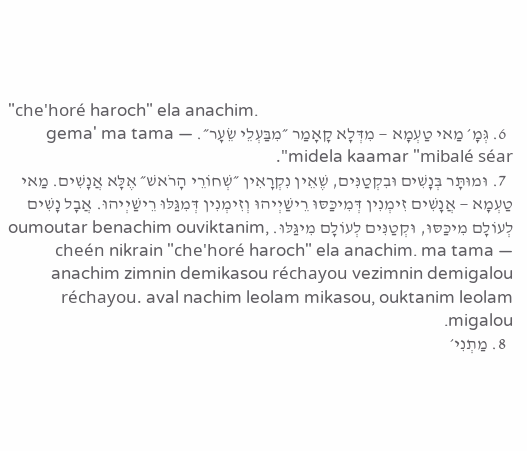"che'horé haroch" ela anachim.
  6. גְּמָ׳ מַאי טַעְמָא — מִדְּלָא קָאָמַר ״מִבַּעְלֵי שֵׂעָר״. gema' ma tama — midela kaamar "mibalé séar".
  7. וּמוּתָּר בְּנָשִׁים וּבִקְטַנִּים, שֶׁאֵין נִקְרָאִין ״שְׁחוֹרֵי הָרֹאשׁ״ אֶלָּא אֲנָשִׁים. מַאי טַעְמָא — אֲנָשִׁים זִימְנִין דְּמִיכַּסּוּ רֵישַׁיְיהוּ וְזִימְנִין דְּמִגַּלּוּ רֵישַׁיְיהוּ. אֲבָל נָשִׁים לְעוֹלָם מִיכַּסּוּ, וּקְטַנִּים לְעוֹלָם מִיגַּלּוּ. oumoutar benachim ouviktanim, cheén nikrain "che'horé haroch" ela anachim. ma tama — anachim zimnin demikasou réchayou vezimnin demigalou réchayou. aval nachim leolam mikasou, ouktanim leolam migalou.
  8. מַתְנִי׳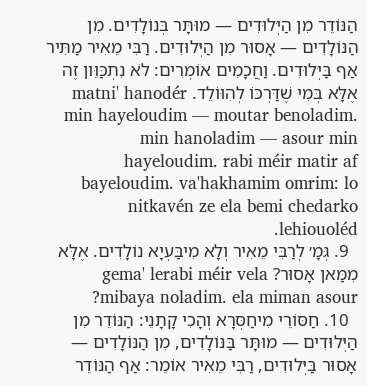הַנּוֹדֵר מִן הַיְּלוּדִים — מוּתָּר בְּנוֹלָדִים. מִן הַנּוֹלָדִים — אָסוּר מִן הַיְּלוּדִים. רַבִּי מֵאִיר מַתִּיר אַף בַּיְּלוּדִים. וַחֲכָמִים אוֹמְרִים: לֹא נִתְכַּוֵּון זֶה אֶלָּא בְּמִי שֶׁדַּרְכּוֹ לְהִוּוֹלֵד. matni' hanodér min hayeloudim — moutar benoladim. min hanoladim — asour min hayeloudim. rabi méir matir af bayeloudim. va'hakhamim omrim: lo nitkavén ze ela bemi chedarko lehiouoléd.
  9. גְּמָ׳ לְרַבִּי מֵאִיר וְלָא מִיבַּעְיָא נוֹלָדִים. אֶלָּא מִמַּאן אָסוּר? gema' lerabi méir vela mibaya noladim. ela miman asour?
  10. חַסּוֹרֵי מִיחַסְּרָא וְהָכִי קָתָנֵי: הַנּוֹדֵר מִן הַיְּלוּדִים — מוּתָּר בַּנּוֹלָדִים, מִן הַנּוֹלָדִים — אָסוּר בַּיְּלוּדִים, רַבִּי מֵאִיר אוֹמֵר: אַף הַנּוֹדֵר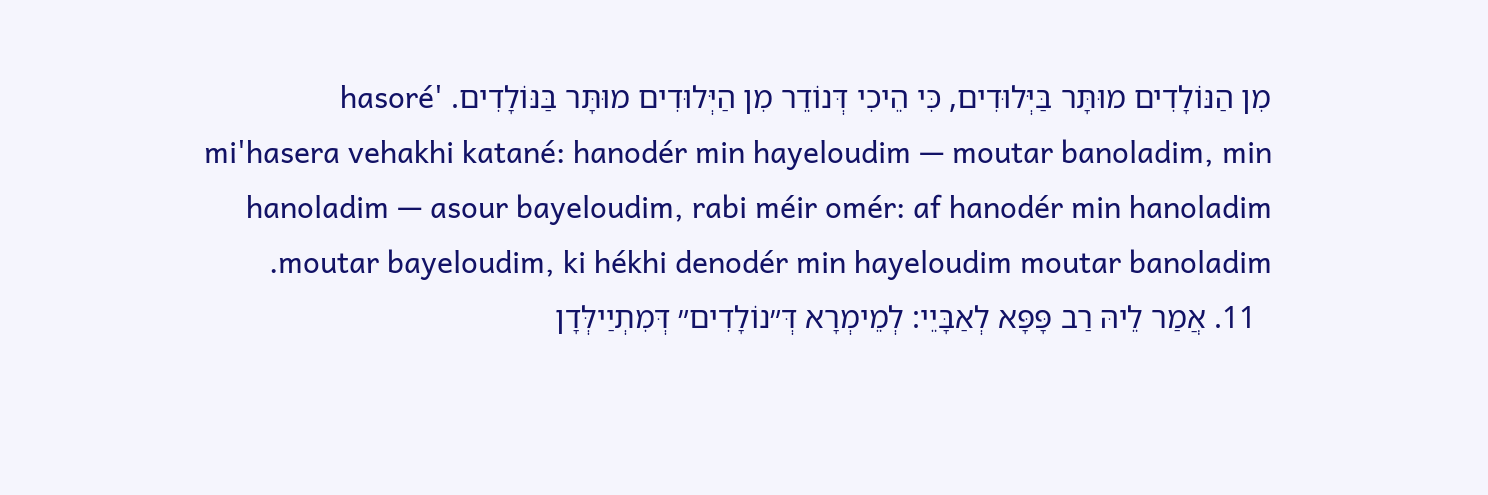מִן הַנּוֹלָדִים מוּתָּר בַּיְּלוּדִים, כִּי הֵיכִי דְּנוֹדֵר מִן הַיְּלוּדִים מוּתָּר בַּנּוֹלָדִים. 'hasoré mi'hasera vehakhi katané: hanodér min hayeloudim — moutar banoladim, min hanoladim — asour bayeloudim, rabi méir omér: af hanodér min hanoladim moutar bayeloudim, ki hékhi denodér min hayeloudim moutar banoladim.
  11. אֲמַר לֵיהּ רַב פָּפָּא לְאַבָּיֵי: לְמֵימְרָא דְּ״נוֹלָדִים״ דְּמִתְיַילְּדָן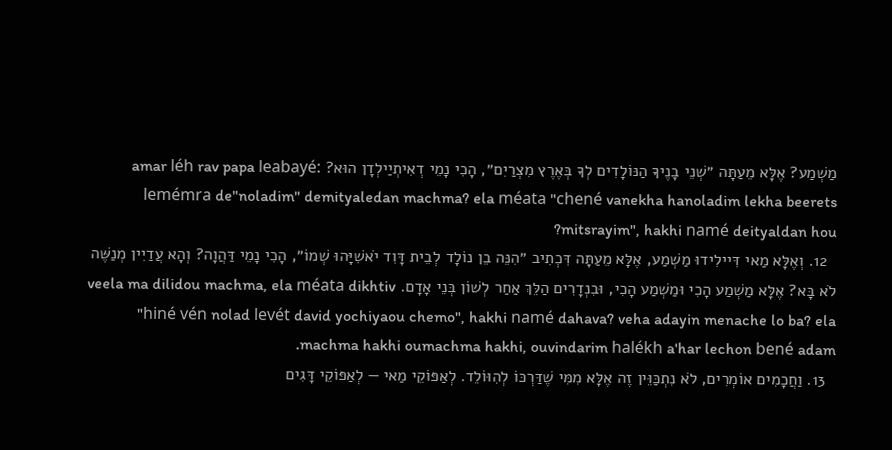מַשְׁמַע? אֶלָּא מֵעַתָּה ״שְׁנֵי בָנֶיךָ הַנּוֹלָדִים לְךָ בְּאֶרֶץ מִצְרַיִם״, הָכִי נָמֵי דְאִיתְיַילְדָן הוּא? amar léh rav papa leabayé: lemémra de"noladim" demityaledan machma? ela méata "chené vanekha hanoladim lekha beerets mitsrayim", hakhi namé deityaldan hou?
  12. וְאֶלָּא מַאי דִּיילִידוּ מַשְׁמַע, אֶלָּא מֵעַתָּה דִּכְתִיב ״הִנֵּה בֵן נוֹלָד לְבֵית דָּוִד יֹאשִׁיָּהוּ שְׁמוֹ״, הָכִי נָמֵי דַּהֲוָה? וְהָא עֲדַיִין מְנַשֶּׁה לֹא בָּא? אֶלָּא מַשְׁמַע הָכִי וּמַשְׁמַע הָכִי, וּבִנְדָרִים הַלֵּךְ אַחַר לְשׁוֹן בְּנֵי אָדָם. veela ma dilidou machma, ela méata dikhtiv "hiné vén nolad levét david yochiyaou chemo", hakhi namé dahava? veha adayin menache lo ba? ela machma hakhi oumachma hakhi, ouvindarim halékh a'har lechon bené adam.
  13. וַחֲכָמִים אוֹמְרִים, לֹא נִתְכַּוֵּין זֶה אֶלָּא מִמִּי שֶׁדַּרְכּוֹ לְהִוּוֹלֵד. לְאַפּוֹקֵי מַאי — לְאַפּוֹקֵי דָּגִים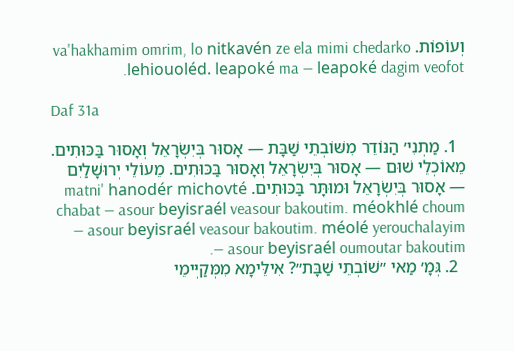וְעוֹפוֹת. va'hakhamim omrim, lo nitkavén ze ela mimi chedarko lehiouoléd. leapoké ma — leapoké dagim veofot.

Daf 31a

  1. מַתְנִי׳ הַנּוֹדֵר מִשּׁוֹבְתֵי שַׁבָּת — אָסוּר בְּיִשְׂרָאֵל וְאָסוּר בַּכּוּתִים. מֵאוֹכְלֵי שׁוּם — אָסוּר בְּיִשְׂרָאֵל וְאָסוּר בַּכּוּתִים. מֵעוֹלֵי יְרוּשָׁלַיִם — אָסוּר בְּיִשְׂרָאֵל וּמוּתָּר בַּכּוּתִים. matni' hanodér michovté chabat — asour beyisraél veasour bakoutim. méokhlé choum — asour beyisraél veasour bakoutim. méolé yerouchalayim — asour beyisraél oumoutar bakoutim.
  2. גְּמָ׳ מַאי ״שׁוֹבְתֵי שַׁבָּת״? אִילֵּימָא מִמְּקַיְּימֵי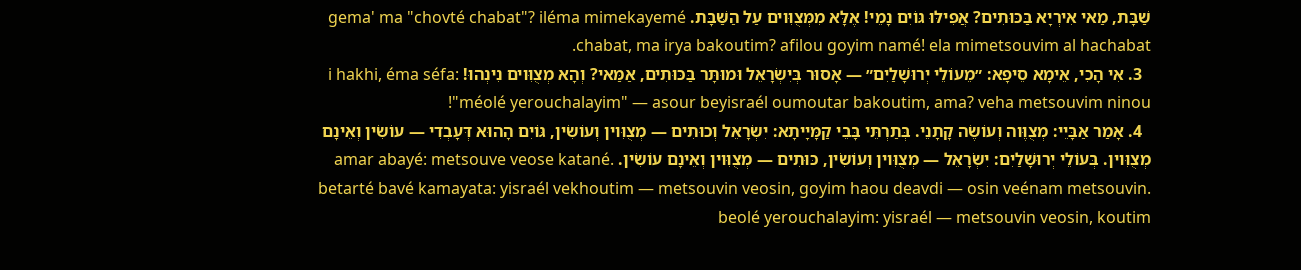שַׁבָּת, מַאי אִירְיָא בַּכּוּתִים? אֲפִילּוּ גּוֹיִם נָמֵי! אֶלָּא מִמְּצֻוִּוים עַל הַשַּׁבָּת. gema' ma "chovté chabat"? iléma mimekayemé chabat, ma irya bakoutim? afilou goyim namé! ela mimetsouvim al hachabat.
  3. אִי הָכִי, אֵימָא סֵיפָא: ״מֵעוֹלֵי יְרוּשָׁלַיִם״ — אָסוּר בְּיִשְׂרָאֵל וּמוּתָּר בַּכּוּתִים, אַמַּאי? וְהָא מְצֻוִּוים נִינְהוּ! i hakhi, éma séfa: "méolé yerouchalayim" — asour beyisraél oumoutar bakoutim, ama? veha metsouvim ninou!
  4. אָמַר אַבָּיֵי: מְצֻוֶּוה וְעוֹשֶׂה קָתָנֵי. בְּתַרְתֵּי בָּבֵי קַמָּיָיתָא: יִשְׂרָאֵל וְכוּתִים — מְצֻוִּוין וְעוֹשִׂין, גּוֹיִם הָהוּא דְּעָבְדִי — עוֹשִׂין וְאֵינָם מְצֻוִּוין. בְּעוֹלֵי יְרוּשָׁלַיִם: יִשְׂרָאֵל — מְצֻוִּוין וְעוֹשִׂין, כּוּתִים — מְצֻוִּוין וְאֵינָם עוֹשִׂין. amar abayé: metsouve veose katané. betarté bavé kamayata: yisraél vekhoutim — metsouvin veosin, goyim haou deavdi — osin veénam metsouvin. beolé yerouchalayim: yisraél — metsouvin veosin, koutim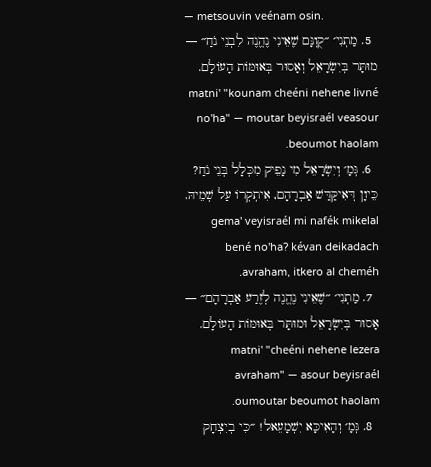— metsouvin veénam osin.
  5. מַתְנִי׳ ״קֻוֽנָּם שֶׁאֵינִי נֶהֱנֶה לִבְנֵי נֹחַ״ — מוּתָּר בְּיִשְׂרָאֵל וְאָסוּר בְּאוּמּוֹת הָעוֹלָם. matni' "kounam cheéni nehene livné no'ha" — moutar beyisraél veasour beoumot haolam.
  6. גְּמָ׳ וְיִשְׂרָאֵל מִי נָפֵיק מִכְּלָל בְּנֵי נֹחַ? כֵּיוָן דְּאִיקַּדַּשׁ אַבְרָהָם, אִיתְקְרוֹ עַל שְׁמֵיהּ. gema' veyisraél mi nafék mikelal bené no'ha? kévan deikadach avraham, itkero al cheméh.
  7. מַתְנִי׳ ״שֶׁאֵינִי נֶהֱנֶה לְזֶרַע אַבְרָהָם״ — אָסוּר בְּיִשְׂרָאֵל וּמוּתָּר בְּאוּמּוֹת הָעוֹלָם. matni' "cheéni nehene lezera avraham" — asour beyisraél oumoutar beoumot haolam.
  8. גְּמָ׳ וְהָאִיכָּא יִשְׁמָעֵאל! ״כִּי בְיִצְחָק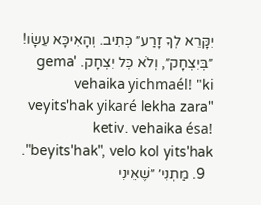יִקָּרֵא לְךָ זָרַע״ כְּתִיב. וְהָאִיכָּא עֵשָׂו! ״בְּיִצְחָק״, וְלֹא כׇּל יִצְחָק. gema' vehaika yichmaél! "ki veyits'hak yikaré lekha zara" ketiv. vehaika ésa! "beyits'hak", velo kol yits'hak.
  9. מַתְנִי׳ ״שֶׁאֵינִי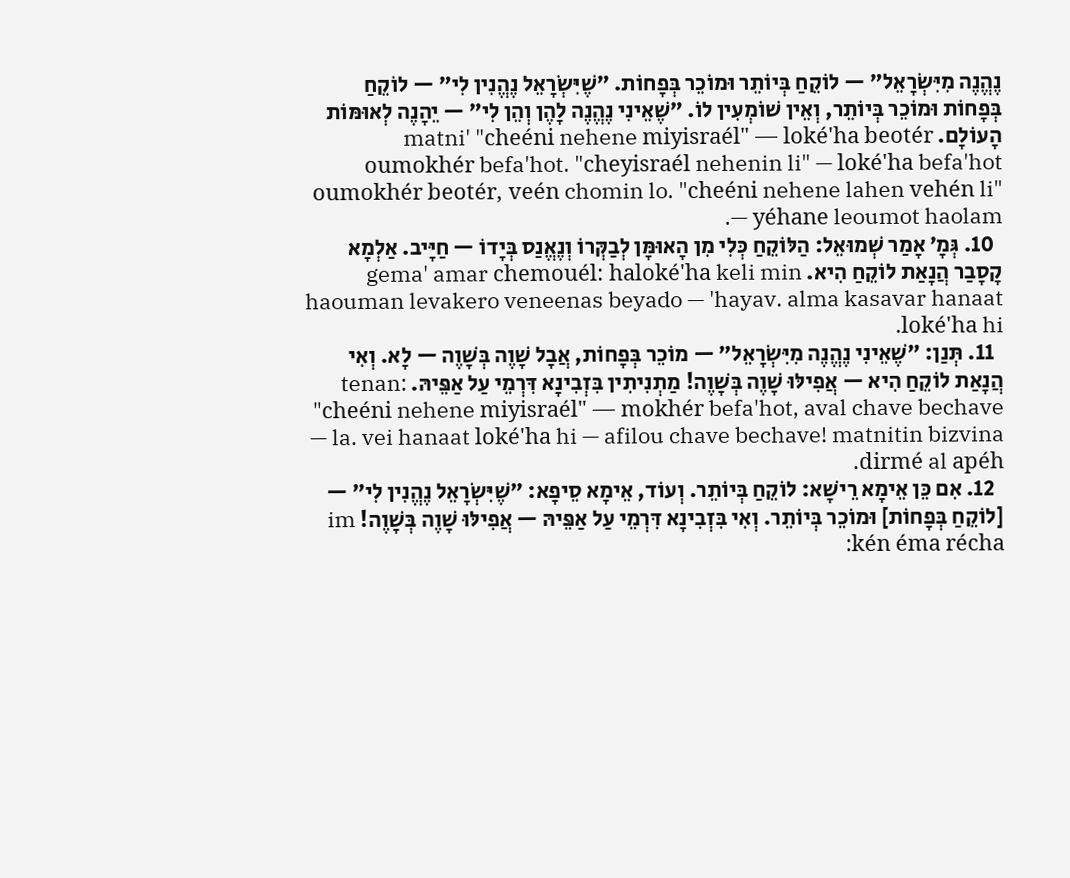נֶהֱנֶה מִיִּשְׂרָאֵל״ — לוֹקֵחַ בְּיוֹתֵר וּמוֹכֵר בְּפָחוֹת. ״שֶׁיִּשְׂרָאֵל נֶהֱנִין לִי״ — לוֹקֵחַ בְּפָחוֹת וּמוֹכֵר בְּיוֹתֵר, וְאֵין שׁוֹמְעִין לוֹ. ״שֶׁאֵינִי נֶהֱנֶה לָהֶן וְהֵן לִי״ — יֵהָנֶה לְאוּמּוֹת הָעוֹלָם. matni' "cheéni nehene miyisraél" — loké'ha beotér oumokhér befa'hot. "cheyisraél nehenin li" — loké'ha befa'hot oumokhér beotér, veén chomin lo. "cheéni nehene lahen vehén li" — yéhane leoumot haolam.
  10. גְּמָ׳ אָמַר שְׁמוּאֵל: הַלּוֹקֵחַ כְּלִי מִן הָאוּמָּן לְבַקְּרוֹ וְנֶאֱנַס בְּיָדוֹ — חַיָּיב. אַלְמָא קָסָבַר הֲנָאַת לוֹקֵחַ הִיא. gema' amar chemouél: haloké'ha keli min haouman levakero veneenas beyado — 'hayav. alma kasavar hanaat loké'ha hi.
  11. תְּנַן: ״שֶׁאֵינִי נֶהֱנֶה מִיִּשְׂרָאֵל״ — מוֹכֵר בְּפָחוֹת, אֲבָל שָׁוֶה בְּשָׁוֶה — לָא. וְאִי הֲנָאַת לוֹקֵחַ הִיא — אֲפִילּוּ שָׁוֶה בְּשָׁוֶה! מַתְנִיתִין בִּזְבִינָא דִּרְמֵי עַל אַפֵּיהּ. tenan: "cheéni nehene miyisraél" — mokhér befa'hot, aval chave bechave — la. vei hanaat loké'ha hi — afilou chave bechave! matnitin bizvina dirmé al apéh.
  12. אִם כֵּן אֵימָא רֵישָׁא: לוֹקֵחַ בְּיוֹתֵר. וְעוֹד, אֵימָא סֵיפָא: ״שֶׁיִּשְׂרָאֵל נֶהֱנִין לִי״ — [לוֹקֵחַ בְּפָחוֹת] וּמוֹכֵר בְּיוֹתֵר. וְאִי בִּזְבִינָא דִּרְמֵי עַל אַפֵּיהּ — אֲפִילּוּ שָׁוֶה בְּשָׁוֶה! im kén éma récha: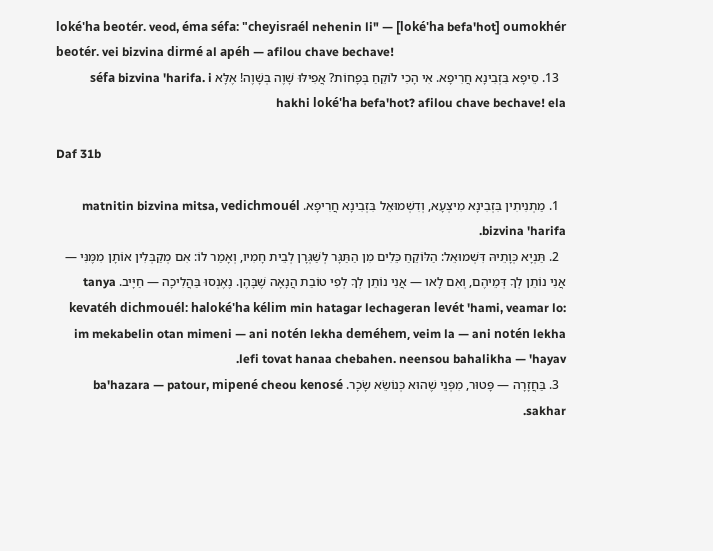loké'ha beotér. veod, éma séfa: "cheyisraél nehenin li" — [loké'ha befa'hot] oumokhér beotér. vei bizvina dirmé al apéh — afilou chave bechave!
  13. סֵיפָא בִּזְבִינָא חֲרִיפָא. אִי הָכִי לוֹקֵחַ בְּפָחוֹת? אֲפִילּוּ שָׁוֶה בְּשָׁוֶה! אֶלָּא séfa bizvina 'harifa. i hakhi loké'ha befa'hot? afilou chave bechave! ela

Daf 31b

  1. מַתְנִיתִין בִּזְבִינָא מִיצְעָא, וְדִשְׁמוּאֵל בִּזְבִינָא חֲרִיפָא. matnitin bizvina mitsa, vedichmouél bizvina 'harifa.
  2. תַּנְיָא כְּוָתֵיהּ דִּשְׁמוּאֵל: הַלּוֹקֵחַ כֵּלִים מִן הַתַּגָּר לְשַׁגְּרָן לְבֵית חָמִיו, וְאָמַר לוֹ: אִם מְקַבְּלִין אוֹתָן מִמֶּנִּי — אֲנִי נוֹתֵן לְךָ דְּמֵיהֶם, וְאִם לָאו — אֲנִי נוֹתֵן לְךָ לְפִי טוֹבַת הֲנָאָה שֶׁבָּהֶן. נֶאֶנְסוּ בַּהֲלִיכָה — חַיָּיב. tanya kevatéh dichmouél: haloké'ha kélim min hatagar lechageran levét 'hami, veamar lo: im mekabelin otan mimeni — ani notén lekha deméhem, veim la — ani notén lekha lefi tovat hanaa chebahen. neensou bahalikha — 'hayav.
  3. בַּחֲזָרָה — פָּטוּר, מִפְּנֵי שֶׁהוּא כְּנוֹשֵׂא שָׂכָר. ba'hazara — patour, mipené cheou kenosé sakhar.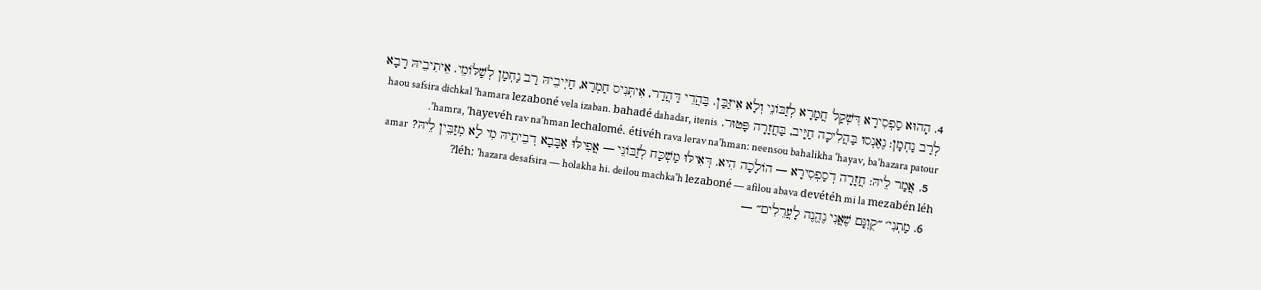4. הָהוּא סַפְסִירָא דִּשְׁקַל חֲמָרָא לְזַבּוֹנֵי וְלָא אִיזַּבַּן. בַּהֲדֵי דַּהֲדַר, אִיתְּנִיס חַמְרָא, חַיְּיבֵיהּ רַב נַחְמָן לְשַׁלּוֹמֵי. אֵיתִיבֵיהּ רָבָא לְרַב נַחְמָן: נֶאֶנְסוּ בַּהֲלִיכָה חַיָּיב, בַּחֲזָרָה פָּטוּר. haou safsira dichkal 'hamara lezaboné vela izaban. bahadé dahadar, itenis 'hamra, 'hayevéh rav na'hman lechalomé. étivéh rava lerav na'hman: neensou bahalikha 'hayav, ba'hazara patour.
  5. אֲמַר לֵיהּ: חֲזָרָה דְסַפְסִירָא — הוֹלָכָה הִיא. דְּאִילּוּ מַשְׁכַּח לְזַבּוֹנֵי — אֲפִילּוּ אַבָּבָא דְבֵיתֵיהּ מִי לָא מְזַבֵּין לֵיהּ? amar léh: 'hazara desafsira — holakha hi. deilou machka'h lezaboné — afilou abava devétéh mi la mezabén léh?
  6. מַתְנִי׳ ״קֻוֽנָּם שֶׁאֲנִי נֶהֱנֶה לָעֲרֵלִים״ —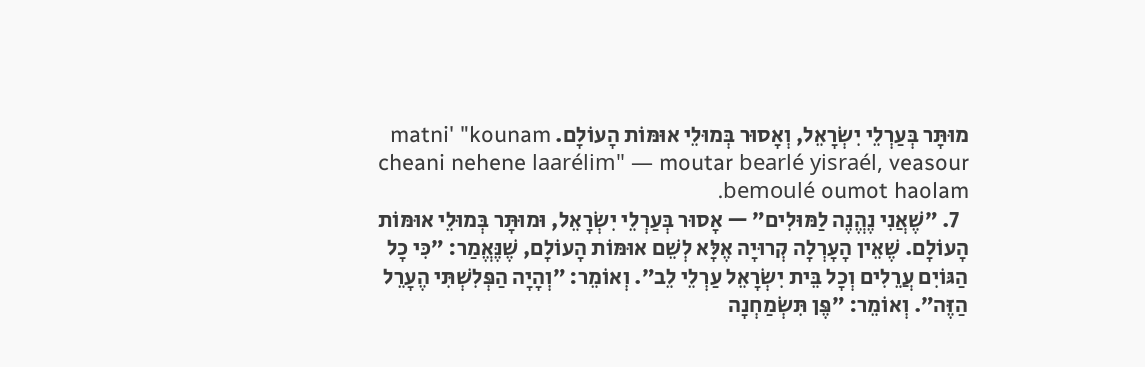מוּתָּר בְּעַרְלֵי יִשְׂרָאֵל, וְאָסוּר בְּמוּלֵי אוּמּוֹת הָעוֹלָם. matni' "kounam cheani nehene laarélim" — moutar bearlé yisraél, veasour bemoulé oumot haolam.
  7. ״שֶׁאֲנִי נֶהֱנֶה לַמּוּלִים״ — אָסוּר בְּעַרְלֵי יִשְׂרָאֵל, וּמוּתָּר בְּמוּלֵי אוּמּוֹת הָעוֹלָם. שֶׁאֵין הָעׇרְלָה קְרוּיָה אֶלָּא לְשֵׁם אוּמּוֹת הָעוֹלָם, שֶׁנֶּאֱמַר: ״כִּי כׇל הַגּוֹיִם עֲרֵלִים וְכׇל בֵּית יִשְׂרָאֵל עַרְלֵי לֵב״. וְאוֹמֵר: ״וְהָיָה הַפְּלִשְׁתִּי הֶעָרֵל הַזֶּה״. וְאוֹמֵר: ״פֶּן תִּשְׂמַחְנָה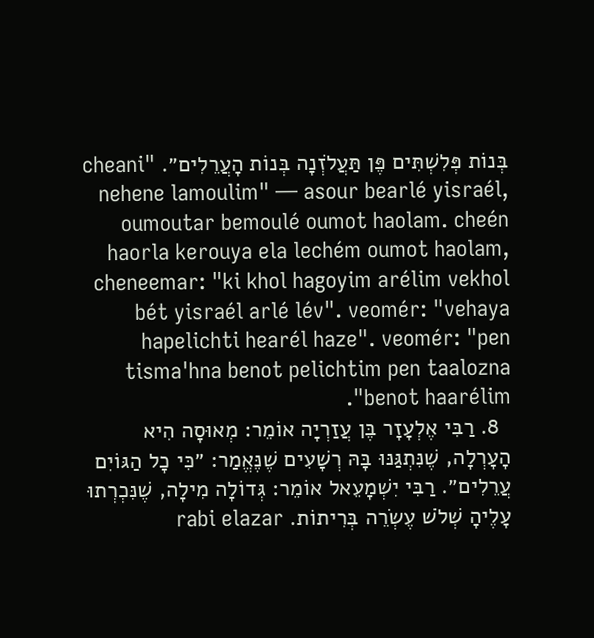בְּנוֹת פְּלִשְׁתִּים פֶּן תַּעֲלֹזְנָה בְּנוֹת הָעֲרֵלִים״. "cheani nehene lamoulim" — asour bearlé yisraél, oumoutar bemoulé oumot haolam. cheén haorla kerouya ela lechém oumot haolam, cheneemar: "ki khol hagoyim arélim vekhol bét yisraél arlé lév". veomér: "vehaya hapelichti hearél haze". veomér: "pen tisma'hna benot pelichtim pen taalozna benot haarélim".
  8. רַבִּי אֶלְעָזָר בֶּן עֲזַרְיָה אוֹמֵר: מְאוּסָה הִיא הָעׇרְלָה, שֶׁנִּתְגַּנּוּ בָּהּ רְשָׁעִים שֶׁנֶּאֱמַר: ״כִּי כׇל הַגּוֹיִם עֲרֵלִים״. רַבִּי יִשְׁמָעֵאל אוֹמֵר: גְּדוֹלָה מִילָה, שֶׁנִּכְרְתוּ עָלֶיהָ שְׁלֹשׁ עֶשְׂרֵה בְּרִיתוֹת. rabi elazar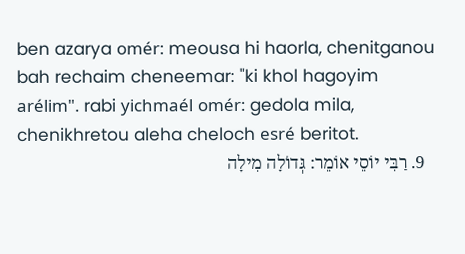ben azarya omér: meousa hi haorla, chenitganou bah rechaim cheneemar: "ki khol hagoyim arélim". rabi yichmaél omér: gedola mila, chenikhretou aleha cheloch esré beritot.
  9. רַבִּי יוֹסֵי אוֹמֵר: גְּדוֹלָה מִילָה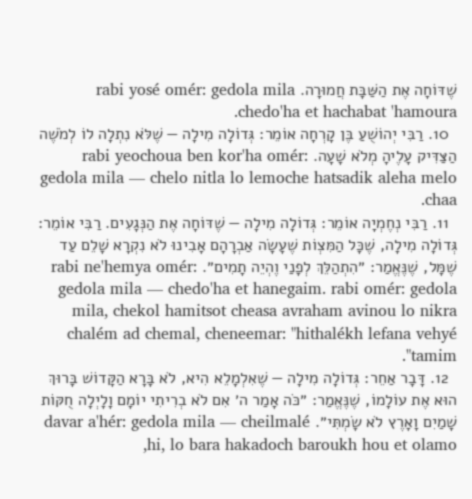שֶׁדּוֹחָה אֶת הַשַּׁבָּת חֲמוּרָה. rabi yosé omér: gedola mila chedo'ha et hachabat 'hamoura.
  10. רַבִּי יְהוֹשֻׁעַ בֶּן קׇרְחָה אוֹמֵר: גְּדוֹלָה מִילָה — שֶׁלֹּא נִתְלָה לוֹ לְמֹשֶׁה הַצַּדִּיק עָלֶיהָ מְלֹא שָׁעָה. rabi yeochoua ben kor'ha omér: gedola mila — chelo nitla lo lemoche hatsadik aleha melo chaa.
  11. רַבִּי נְחֶמְיָה אוֹמֵר: גְּדוֹלָה מִילָה — שֶׁדּוֹחָה אֶת הַנְּגָעִים. רַבִּי אוֹמֵר: גְּדוֹלָה מִילָה, שֶׁכׇּל הַמִּצְוֹת שֶׁעָשָׂה אַבְרָהָם אָבִינוּ לֹא נִקְרָא שָׁלֵם עַד שֶׁמָּל, שֶׁנֶּאֱמַר: ״הִתְהַלֵּךְ לְפָנַי וֶהְיֵה תָמִים״. rabi ne'hemya omér: gedola mila — chedo'ha et hanegaim. rabi omér: gedola mila, chekol hamitsot cheasa avraham avinou lo nikra chalém ad chemal, cheneemar: "hithalékh lefana vehyé tamim".
  12. דָּבָר אַחֵר: גְּדוֹלָה מִילָה — שֶׁאִלְמָלֵא הִיא, לֹא בָּרָא הַקָּדוֹשׁ בָּרוּךְ הוּא אֶת עוֹלָמוֹ, שֶׁנֶּאֱמַר: ״כֹּה אָמַר ה׳ אִם לֹא בְרִיתִי יוֹמָם וָלָיְלָה חֻקּוֹת שָׁמַיִם וָאָרֶץ לֹא שָׂמְתִּי״. davar a'hér: gedola mila — cheilmalé hi, lo bara hakadoch baroukh hou et olamo,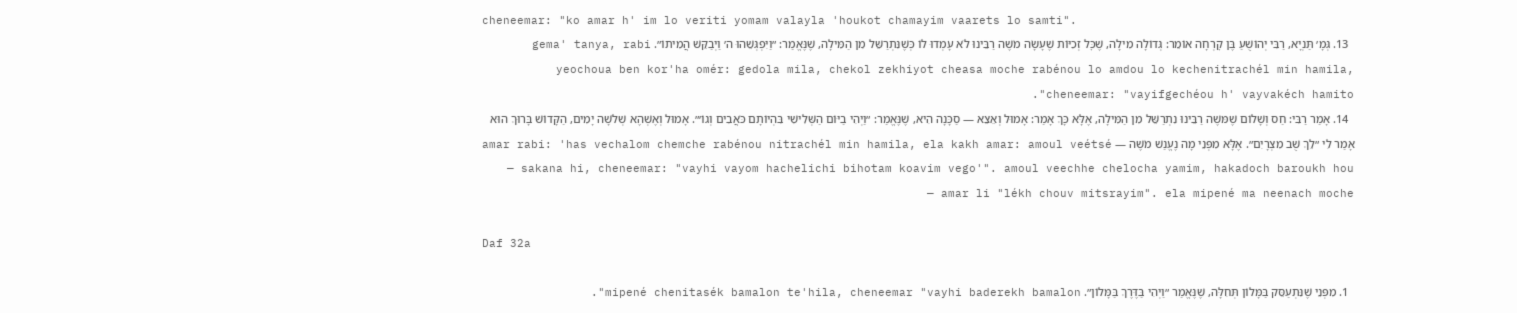cheneemar: "ko amar h' im lo veriti yomam valayla 'houkot chamayim vaarets lo samti".
  13. גְּמָ׳ תַּנְיָא, רַבִּי יְהוֹשֻׁעַ בֶּן קׇרְחָה אוֹמֵר: גְּדוֹלָה מִילָה, שֶׁכׇּל זְכִיּוֹת שֶׁעָשָׂה מֹשֶׁה רַבֵּינוּ לֹא עָמְדוּ לוֹ כְּשֶׁנִּתְרַשֵּׁל מִן הַמִּילָה, שֶׁנֶּאֱמַר: ״וַיִּפְגְּשֵׁהוּ ה׳ וַיְבַקֵּשׁ הֲמִיתוֹ״. gema' tanya, rabi yeochoua ben kor'ha omér: gedola mila, chekol zekhiyot cheasa moche rabénou lo amdou lo kechenitrachél min hamila, cheneemar: "vayifgechéou h' vayvakéch hamito".
  14. אָמַר רַבִּי: חַס וְשָׁלוֹם שֶׁמּשֶׁה רַבֵּינוּ נִתְרַשֵּׁל מִן הַמִּילָה, אֶלָּא כָּךְ אָמַר: אָמוּל וְאֵצֵא — סַכָּנָה הִיא, שֶׁנֶּאֱמַר: ״וַיְהִי בַיּוֹם הַשְּׁלִישִׁי בִּהְיוֹתָם כֹּאֲבִים וְגוֹ׳״. אָמוּל וְאֶשְׁהֶא שְׁלֹשָׁה יָמִים, הַקָּדוֹשׁ בָּרוּךְ הוּא אָמַר לִי ״לֵךְ שֻׁב מִצְרָיִם״. אֶלָּא מִפְּנֵי מָה נֶעֱנַשׁ מֹשֶׁה — amar rabi: 'has vechalom chemche rabénou nitrachél min hamila, ela kakh amar: amoul veétsé — sakana hi, cheneemar: "vayhi vayom hachelichi bihotam koavim vego'". amoul veechhe chelocha yamim, hakadoch baroukh hou amar li "lékh chouv mitsrayim". ela mipené ma neenach moche —

Daf 32a

  1. מִפְּנֵי שֶׁנִּתְעַסֵּק בַּמָּלוֹן תְּחִלָּה, שֶׁנֶּאֱמַר ״וַיְהִי בַּדֶּרֶךְ בַּמָּלוֹן״. mipené chenitasék bamalon te'hila, cheneemar "vayhi baderekh bamalon".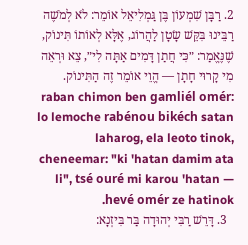2. רַבָּן שִׁמְעוֹן בֶּן גַּמְלִיאֵל אוֹמֵר: לֹא לְמֹשֶׁה רַבֵּינוּ בִּקֵּשׁ שָׂטָן לַהֲרוֹג, אֶלָּא לְאוֹתוֹ תִּינוֹק, שֶׁנֶּאֱמַר: ״כִּי חֲתַן דָּמִים אַתָּה לִי״, צֵא וּרְאֵה מִי קָרוּי חָתָן — הֱוֵי אוֹמֵר זֶה הַתִּינוֹק. raban chimon ben gamliél omér: lo lemoche rabénou bikéch satan laharog, ela leoto tinok, cheneemar: "ki 'hatan damim ata li", tsé ouré mi karou 'hatan — hevé omér ze hatinok.
  3. דָּרֵשׁ רַבִּי יְהוּדָה בַּר בִּיזְנָא: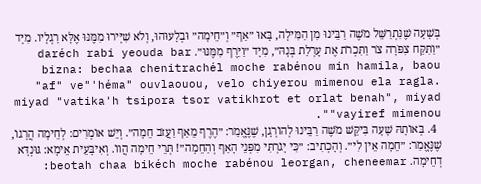בְּשָׁעָה שֶׁנִּתְרַשֵּׁל מֹשֶׁה רַבֵּינוּ מִן הַמִּילָה, בָּאוּ ״אַף״ וְ״חֵימָה״ וּבְלָעוּהוּ, וְלֹא שִׁיְּירוּ מִמֶּנּוּ אֶלָּא רַגְלָיו. מִיָּד ״וַתִּקַּח צִפֹּרָה צֹר וַתִּכְרֹת אֶת עׇרְלַת בְּנָהּ״, מִיָּד ״וַיִּרֶף מִמֶּנּוּ״. daréch rabi yeouda bar bizna: bechaa chenitrachél moche rabénou min hamila, baou "af" ve"'héma" ouvlaouou, velo chiyerou mimenou ela ragla. miyad "vatika'h tsipora tsor vatikhrot et orlat benah", miyad "vayiref mimenou".
  4. בְּאוֹתָהּ שָׁעָה בִּיקֵּשׁ מֹשֶׁה רַבֵּינוּ לְהוֹרְגָן, שֶׁנֶּאֱמַר: ״הֶרֶף מֵאַף וַעֲזֹב חֵמָה״. וְיֵשׁ אוֹמְרִים: לְחֵימָה הֲרָגוֹ, שֶׁנֶּאֱמַר: ״חֵמָה אֵין לִי״. וְהָכְתִיב: ״כִּי יָגֹרְתִּי מִפְּנֵי הָאַף וְהַחֵמָה״! תְּרֵי חֵימָה הֲווֹ. וְאִיבָּעֵית אֵימָא: גּוּנְדָּא דְחֵימָה. beotah chaa bikéch moche rabénou leorgan, cheneemar: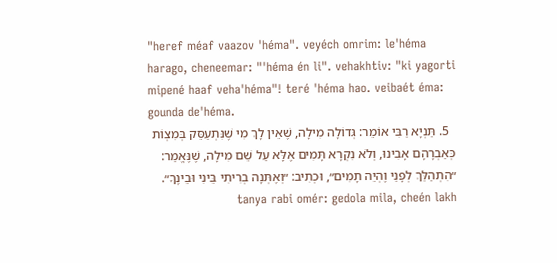"heref méaf vaazov 'héma". veyéch omrim: le'héma harago, cheneemar: "'héma én li". vehakhtiv: "ki yagorti mipené haaf veha'héma"! teré 'héma hao. veibaét éma: gounda de'héma.
  5. תַּנְיָא רַבִּי אוֹמֵר: גְּדוֹלָה מִילָה, שֶׁאֵין לָךְ מִי שֶׁנִּתְעַסֵּק בְּמִצְוֹת כְּאַבְרָהָם אָבִינוּ, וְלֹא נִקְרָא תָּמִים אֶלָּא עַל שֵׁם מִילָה, שֶׁנֶּאֱמַר: ״הִתְהַלֵּךְ לְפָנַי וֶהְיֵה תָמִים״, וּכְתִיב: ״וְאֶתְּנָה בְרִיתִי בֵּינִי וּבֵינֶךָ״. tanya rabi omér: gedola mila, cheén lakh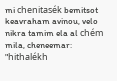mi chenitasék bemitsot keavraham avinou, velo nikra tamim ela al chém mila, cheneemar: "hithalékh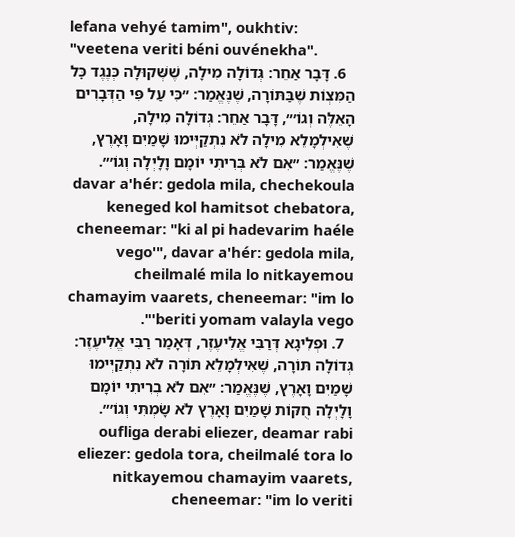lefana vehyé tamim", oukhtiv: "veetena veriti béni ouvénekha".
  6. דָּבָר אַחֵר: גְּדוֹלָה מִילָה, שֶׁשְּׁקוּלָה כְּנֶגֶד כׇּל הַמִּצְוֹת שֶׁבַּתּוֹרָה, שֶׁנֶּאֱמַר: ״כִּי עַל פִּי הַדְּבָרִים הָאֵלֶּה וְגוֹ׳״, דָּבָר אַחֵר: גְּדוֹלָה מִילָה, שֶׁאִילְמָלֵא מִילָה לֹא נִתְקַיְּימוּ שָׁמַיִם וָאָרֶץ, שֶׁנֶּאֱמַר: ״אִם לֹא בְּרִיתִי יוֹמָם וָלָיְלָה וְגוֹ׳״. davar a'hér: gedola mila, chechekoula keneged kol hamitsot chebatora, cheneemar: "ki al pi hadevarim haéle vego'", davar a'hér: gedola mila, cheilmalé mila lo nitkayemou chamayim vaarets, cheneemar: "im lo beriti yomam valayla vego'".
  7. וּפְלִיגָא דְּרַבִּי אֱלִיעֶזֶר, דְּאָמַר רַבִּי אֱלִיעֶזֶר: גְּדוֹלָה תּוֹרָה, שֶׁאִילְמָלֵא תּוֹרָה לֹא נִתְקַיְּימוּ שָׁמַיִם וָאָרֶץ, שֶׁנֶּאֱמַר: ״אִם לֹא בְרִיתִי יוֹמָם וָלָיְלָה חֻקּוֹת שָׁמַיִם וָאָרֶץ לֹא שָׂמְתִּי וְגוֹ׳״. oufliga derabi eliezer, deamar rabi eliezer: gedola tora, cheilmalé tora lo nitkayemou chamayim vaarets, cheneemar: "im lo veriti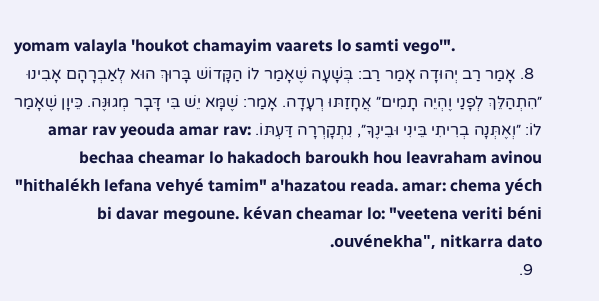yomam valayla 'houkot chamayim vaarets lo samti vego'".
  8. אָמַר רַב יְהוּדָה אָמַר רַב: בְּשָׁעָה שֶׁאָמַר לוֹ הַקָּדוֹשׁ בָּרוּךְ הוּא לְאַבְרָהָם אָבִינוּ ״הִתְהַלֵּךְ לְפָנַי וֶהְיֵה תָמִים״ אֲחָזַתּוּ רְעָדָה. אָמַר: שֶׁמָּא יֵשׁ בִּי דָּבָר מְגוּנֶּה. כֵּיוָן שֶׁאָמַר לוֹ: ״וְאֶתְּנָה בְרִיתִי בֵּינִי וּבֵינֶךָ״, נִתְקָרְרָה דַּעְתּוֹ. amar rav yeouda amar rav: bechaa cheamar lo hakadoch baroukh hou leavraham avinou "hithalékh lefana vehyé tamim" a'hazatou reada. amar: chema yéch bi davar megoune. kévan cheamar lo: "veetena veriti béni ouvénekha", nitkarra dato.
  9.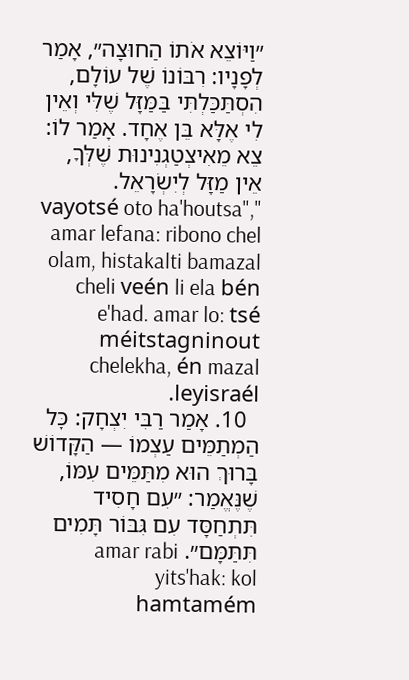״וַיּוֹצֵא אֹתוֹ הַחוּצָה״, אָמַר לְפָנָיו: רִבּוֹנוֹ שֶׁל עוֹלָם, הִסְתַּכַּלְתִּי בַּמַּזָּל שֶׁלִּי וְאֵין לִי אֶלָּא בֵּן אֶחָד. אָמַר לוֹ: צֵא מֵאִיצְטַגְנִינוּת שֶׁלְּךָ, אֵין מַזָּל לְיִשְׂרָאֵל. "vayotsé oto ha'houtsa", amar lefana: ribono chel olam, histakalti bamazal cheli veén li ela bén e'had. amar lo: tsé méitstagninout chelekha, én mazal leyisraél.
  10. אָמַר רַבִּי יִצְחָק: כׇּל הַמְתַמֵּים עַצְמוֹ — הַקָּדוֹשׁ בָּרוּךְ הוּא מִתַּמֵּים עִמּוֹ, שֶׁנֶּאֱמַר: ״עִם חָסִיד תִּתְחַסָּד עִם גִּבּוֹר תָּמִים תִּתַּמָּם״. amar rabi yits'hak: kol hamtamém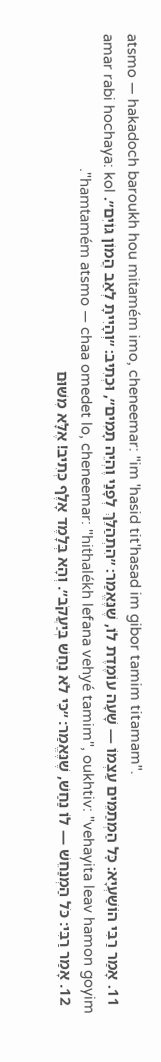atsmo — hakadoch baroukh hou mitamém imo, cheneemar: "im 'hasid tit'hasad im gibor tamim titamam".
  11. אָמַר רַבִּי הוֹשַׁעְיָא: כׇּל הַמְתַמֵּים עַצְמוֹ — שָׁעָה עוֹמֶדֶת לוֹ, שֶׁנֶּאֱמַר: ״הִתְהַלֵּךְ לְפָנַי וֶהְיֵה תָמִים״, וּכְתִיב: ״וְהָיִיתָ לְאַב הֲמוֹן גּוֹיִם״. amar rabi hochaya: kol hamtamém atsmo — chaa omedet lo, cheneemar: "hithalékh lefana vehyé tamim", oukhtiv: "vehayita leav hamon goyim".
  12. אָמַר רַבִּי: כֹּל הַמְנַחֵשׁ — לוֹ נַחַשׁ, שֶׁנֶּאֱמַר: ״כִּי לֹא נַחַשׁ בְּיַעֲקֹב״. וְהָא בְּלָמֶד אָלֶף כְּתִיב! אֶלָּא מִשּׁוּם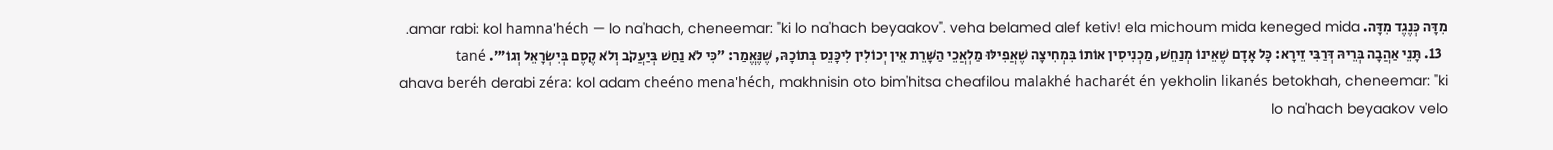מִדָּה כְּנֶגֶד מִדָּה. amar rabi: kol hamna'héch — lo na'hach, cheneemar: "ki lo na'hach beyaakov". veha belamed alef ketiv! ela michoum mida keneged mida.
  13. תָּנֵי אַהֲבָה בְּרֵיהּ דְּרַבִּי זֵירָא: כׇּל אָדָם שֶׁאֵינוֹ מְנַחֵשׁ, מַכְנִיסִין אוֹתוֹ בִּמְחִיצָה שֶׁאֲפִילּוּ מַלְאֲכֵי הַשָּׁרֵת אֵין יְכוֹלִין לִיכָּנֵס בְּתוֹכָהּ, שֶׁנֶּאֱמַר: ״כִּי לֹא נַחַשׁ בְּיַעֲקֹב וְלֹא קֶסֶם בְּיִשְׂרָאֵל וְגוֹ׳״. tané ahava beréh derabi zéra: kol adam cheéno mena'héch, makhnisin oto bim'hitsa cheafilou malakhé hacharét én yekholin likanés betokhah, cheneemar: "ki lo na'hach beyaakov velo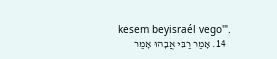kesem beyisraél vego'".
  14. אָמַר רַבִּי אֲבָהוּ אָמַר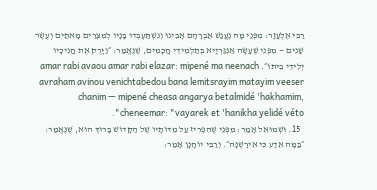רַבִּי אֶלְעָזָר: מִפְּנֵי מָה נֶעֱנַשׁ אַבְרָהָם אָבִינוּ וְנִשְׁתַּעְבְּדוּ בָּנָיו לְמִצְרַיִם מָאתַיִם וְעֶשֶׂר שָׁנִים — מִפְּנֵי שֶׁעָשָׂה אַנְגַּרְיָיא בְּתַלְמִידֵי חֲכָמִים, שֶׁנֶּאֱמַר: ״וַיָּרֶק אֶת חֲנִיכָיו יְלִידֵי בֵיתוֹ״. amar rabi avaou amar rabi elazar: mipené ma neenach avraham avinou venichtabedou bana lemitsrayim matayim veeser chanim — mipené cheasa angarya betalmidé 'hakhamim, cheneemar: "vayarek et 'hanikha yelidé véto".
  15. וּשְׁמוּאֵל אָמַר: מִפְּנֵי שֶׁהִפְרִיז עַל מִדּוֹתָיו שֶׁל הַקָּדוֹשׁ בָּרוּךְ הוּא, שֶׁנֶּאֱמַר: ״בַּמָּה אֵדַע כִּי אִירָשֶׁנָּה״. וְרַבִּי יוֹחָנָן אָמַר: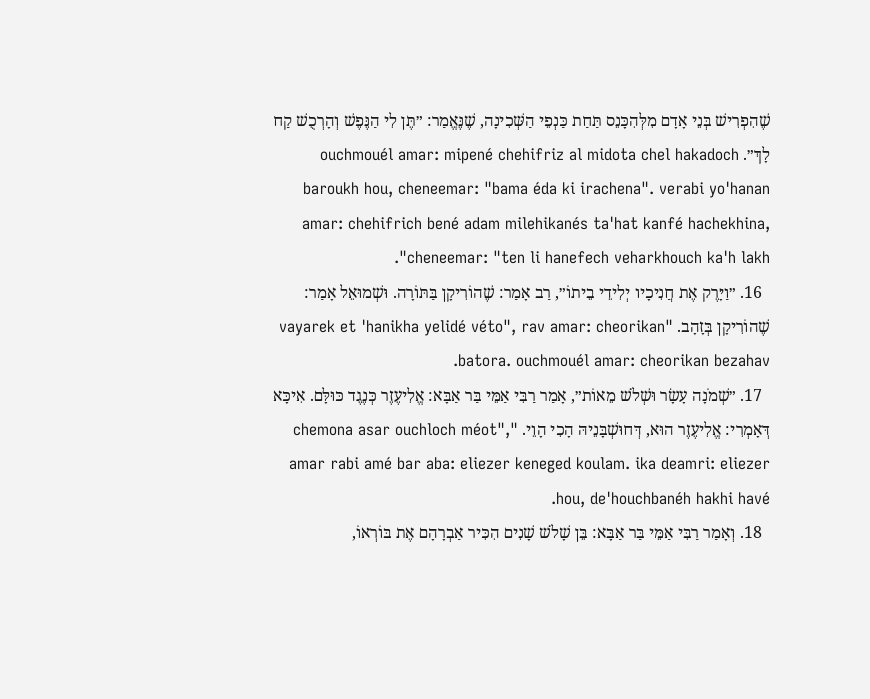שֶׁהִפְרִישׁ בְּנֵי אָדָם מִלְּהִכָּנֵס תַּחַת כַּנְפֵי הַשְּׁכִינָה, שֶׁנֶּאֱמַר: ״תֶּן לִי הַנֶּפֶשׁ וְהָרְכֻשׁ קַח לָךְ״. ouchmouél amar: mipené chehifriz al midota chel hakadoch baroukh hou, cheneemar: "bama éda ki irachena". verabi yo'hanan amar: chehifrich bené adam milehikanés ta'hat kanfé hachekhina, cheneemar: "ten li hanefech veharkhouch ka'h lakh".
  16. ״וַיָּרֶק אֶת חֲנִיכָיו יְלִידֵי בֵיתוֹ״, רַב אָמַר: שֶׁהוֹרִיקָן בַּתּוֹרָה. וּשְׁמוּאֵל אָמַר: שֶׁהוֹרִיקָן בְּזָהָב. "vayarek et 'hanikha yelidé véto", rav amar: cheorikan batora. ouchmouél amar: cheorikan bezahav.
  17. ״שְׁמֹנָה עָשָׂר וּשְׁלֹשׁ מֵאוֹת״, אָמַר רַבִּי אַמֵּי בַּר אַבָּא: אֱלִיעֶזֶר כְּנֶגֶד כּוּלָּם. אִיכָּא דְּאָמְרִי: אֱלִיעֶזֶר הוּא, דְּחוּשְׁבָּנֵיהּ הָכִי הָוֵי. "chemona asar ouchloch méot", amar rabi amé bar aba: eliezer keneged koulam. ika deamri: eliezer hou, de'houchbanéh hakhi havé.
  18. וְאָמַר רַבִּי אַמֵּי בַּר אַבָּא: בֵּן שָׁלֹשׁ שָׁנִים הִכִּיר אַבְרָהָם אֶת בּוֹרְאוֹ,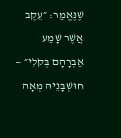שֶׁנֶּאֱמַר: ״עֵקֶב אֲשֶׁר שָׁמַע אַבְרָהָם בְּקֹלִי״ — חוּשְׁבָּנֵיהּ מְאָה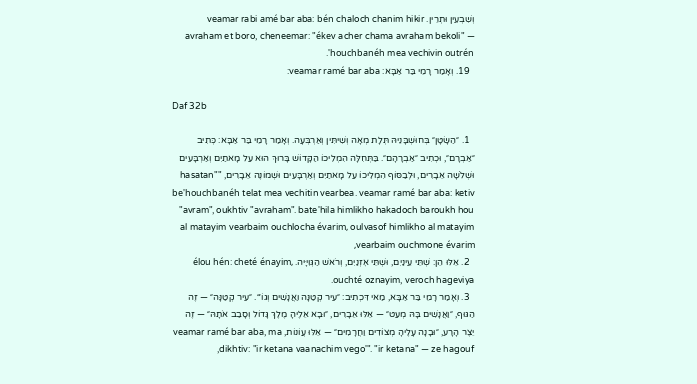וְשִׁבְעִין וּתְרֵין. veamar rabi amé bar aba: bén chaloch chanim hikir avraham et boro, cheneemar: "ékev acher chama avraham bekoli" — 'houchbanéh mea vechivin outrén.
  19. וְאָמַר רָמֵי בַּר אַבָּא: veamar ramé bar aba:

Daf 32b

  1. ״הַשָּׂטָן״ בְּחוּשְׁבָּנֵיהּ תְּלָת מְאָה וְשִׁיתִּין וְאַרְבְּעָה. וְאָמַר רָמֵי בַּר אַבָּא: כְּתִיב ״אַבְרָם״, וּכְתִיב ״אַבְרָהָם״. בַּתְּחִלָּה הִמְלִיכוֹ הַקָּדוֹשׁ בָּרוּךְ הוּא עַל מָאתַיִם וְאַרְבָּעִים וּשְׁלֹשָׁה אֵבָרִים, וּלְבַסּוֹף הִמְלִיכוֹ עַל מָאתַיִם וְאַרְבָּעִים וּשְׁמוֹנֶה אֵבָרִים, "hasatan" be'houchbanéh telat mea vechitin vearbea. veamar ramé bar aba: ketiv "avram", oukhtiv "avraham". bate'hila himlikho hakadoch baroukh hou al matayim vearbaim ouchlocha évarim, oulvasof himlikho al matayim vearbaim ouchmone évarim,
  2. אֵלּוּ הֵן: שְׁתֵּי עֵינַיִם, וּשְׁתֵּי אׇזְנַיִם, וְרֹאשׁ הַגְּוִיָּיה. élou hén: cheté énayim, ouchté oznayim, veroch hageviya.
  3. וְאָמַר רָמֵי בַּר אַבָּא, מַאי דִּכְתִיב: ״עִיר קְטַנָּה וַאֲנָשִׁים וְגוֹ׳״. ״עִיר קְטַנָּה״ — זֶה הַגּוּף, ״וַאֲנָשִׁים בָּהּ מְעַט״ — אֵלּוּ אֵבָרִים, ״וּבָא אֵלֶיהָ מֶלֶךְ גָּדוֹל וְסָבַב אֹתָהּ״ — זֶה יֵצֶר הָרָע, ״וּבָנָה עָלֶיהָ מְצוֹדִים וַחֲרָמִים״ — אֵלּוּ עֲוֹנוֹת, veamar ramé bar aba, ma dikhtiv: "ir ketana vaanachim vego'". "ir ketana" — ze hagouf,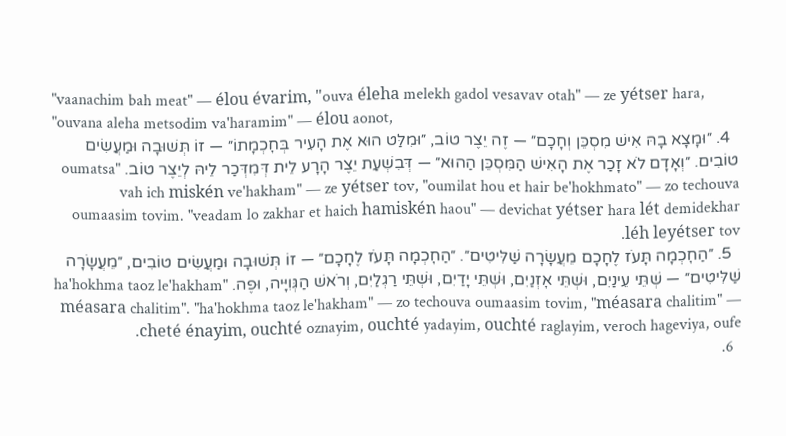"vaanachim bah meat" — élou évarim, "ouva éleha melekh gadol vesavav otah" — ze yétser hara, "ouvana aleha metsodim va'haramim" — élou aonot,
  4. ״וּמָצָא בָהּ אִישׁ מִסְכֵּן וְחָכָם״ — זֶה יֵצֶר טוֹב, ״וּמִלַּט הוּא אֶת הָעִיר בְּחׇכְמָתוֹ״ — זוֹ תְּשׁוּבָה וּמַעֲשִׂים טוֹבִים. ״וְאָדָם לֹא זָכַר אֶת הָאִישׁ הַמִּסְכֵּן הַהוּא״ — דְּבִשְׁעַת יֵצֶר הָרָע לֵית דְּמִדְּכַר לֵיהּ לְיֵצֶר טוֹב. "oumatsa vah ich miskén ve'hakham" — ze yétser tov, "oumilat hou et hair be'hokhmato" — zo techouva oumaasim tovim. "veadam lo zakhar et haich hamiskén haou" — devichat yétser hara lét demidekhar léh leyétser tov.
  5. ״הַחׇכְמָה תָּעֹז לֶחָכָם מֵעֲשָׂרָה שַׁלִּיטִים״. ״הַחׇכְמָה תָּעֹז לֶחָכָם״ — זוֹ תְּשׁוּבָה וּמַעֲשִׂים טוֹבִים, ״מֵעֲשָׂרָה שַׁלִּיטִים״ — שְׁתֵּי עֵינַיִם, וּשְׁתֵּי אׇזְנַיִם, וּשְׁתֵּי יָדַיִם, וּשְׁתֵּי רַגְלַיִם, וְרֹאשׁ הַגְּוִיָּיה, וּפֶה. "ha'hokhma taoz le'hakham méasara chalitim". "ha'hokhma taoz le'hakham" — zo techouva oumaasim tovim, "méasara chalitim" — cheté énayim, ouchté oznayim, ouchté yadayim, ouchté raglayim, veroch hageviya, oufe.
  6.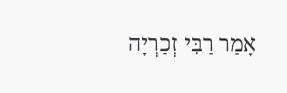אָמַר רַבִּי זְכַרְיָה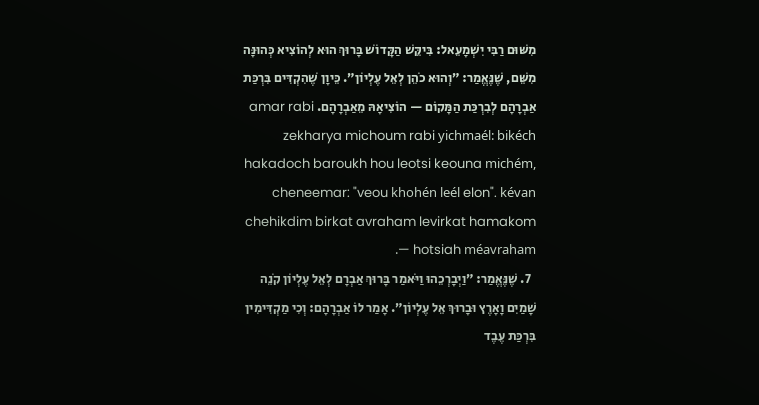מִשּׁוּם רַבִּי יִשְׁמָעֵאל: בִּיקֵּשׁ הַקָּדוֹשׁ בָּרוּךְ הוּא לְהוֹצִיא כְּהוּנָּה מִשֵּׁם, שֶׁנֶּאֱמַר: ״וְהוּא כֹהֵן לְאֵל עֶלְיוֹן״. כֵּיוָן שֶׁהִקְדִּים בִּרְכַּת אַבְרָהָם לְבִרְכַּת הַמָּקוֹם — הוֹצִיאָהּ מֵאַבְרָהָם. amar rabi zekharya michoum rabi yichmaél: bikéch hakadoch baroukh hou leotsi keouna michém, cheneemar: "veou khohén leél elon". kévan chehikdim birkat avraham levirkat hamakom — hotsiah méavraham.
  7. שֶׁנֶּאֱמַר: ״וַיְבָרְכֵהוּ וַיֹּאמַר בָּרוּךְ אַבְרָם לְאֵל עֶלְיוֹן קֹנֵה שָׁמַיִם וָאָרֶץ וּבָרוּךְ אֵל עֶלְיוֹן״. אָמַר לוֹ אַבְרָהָם: וְכִי מַקְדִּימִין בִּרְכַּת עֶבֶד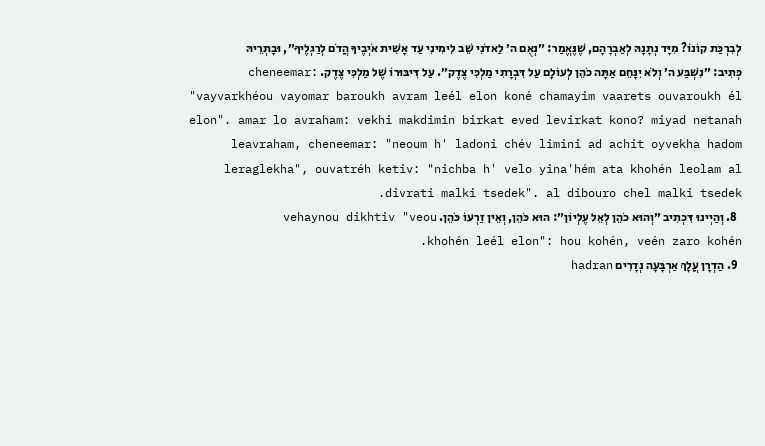לְבִרְכַּת קוֹנוֹ? מִיָּד נְתָנָהּ לְאַבְרָהָם, שֶׁנֶּאֱמַר: ״נְאֻם ה׳ לַאדֹנִי שֵׁב לִימִינִי עַד אָשִׁית אֹיְבֶיךָ הֲדֹם לְרַגְלֶיךָ״, וּבָתְרֵיהּ כְּתִיב: ״נִשְׁבַּע ה׳ וְלֹא יִנָּחֵם אַתָּה כֹהֵן לְעוֹלָם עַל דִּבְרָתִי מַלְכִּי צֶדֶק״. עַל דִּיבּוּרוֹ שֶׁל מַלְכִּי צֶדֶק. cheneemar: "vayvarkhéou vayomar baroukh avram leél elon koné chamayim vaarets ouvaroukh él elon". amar lo avraham: vekhi makdimin birkat eved levirkat kono? miyad netanah leavraham, cheneemar: "neoum h' ladoni chév limini ad achit oyvekha hadom leraglekha", ouvatréh ketiv: "nichba h' velo yina'hém ata khohén leolam al divrati malki tsedek". al dibouro chel malki tsedek.
  8. וְהַיְינוּ דִּכְתִיב ״וְהוּא כֹהֵן לְאֵל עֶלְיוֹן״: הוּא כֹּהֵן, וְאֵין זַרְעוֹ כֹּהֵן. vehaynou dikhtiv "veou khohén leél elon": hou kohén, veén zaro kohén.
  9. הַדְרָן עֲלָךְ אַרְבָּעָה נְדָרִים hadran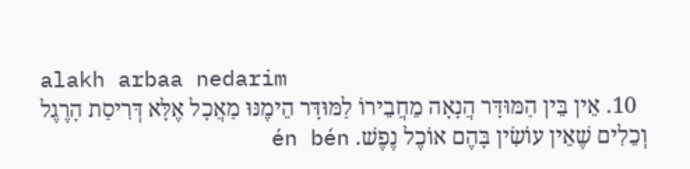alakh arbaa nedarim
  10. אֵין בֵּין הַמּוּדָּר הֲנָאָה מֵחֲבֵירוֹ לַמּוּדָּר הֵימֶנּוּ מַאֲכָל אֶלָּא דְּרִיסַת הָרֶגֶל וְכֵלִים שֶׁאֵין עוֹשִׂין בָּהֶם אוֹכֶל נֶפֶשׁ. én bén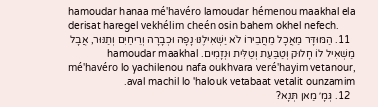hamoudar hanaa mé'havéro lamoudar hémenou maakhal ela derisat haregel vekhélim cheén osin bahem okhel nefech.
  11. הַמּוּדָּר מַאֲכָל מֵחֲבֵירוֹ לֹא יַשְׁאִילֶנּוּ נָפָה וּכְבָרָה וְרֵיחַיִם וְתַנּוּר, אֲבָל מַשְׁאִיל לוֹ חָלוּק וְטַבַּעַת וְטַלִּית וּנְזָמִים. hamoudar maakhal mé'havéro lo yachilenou nafa oukhvara veré'hayim vetanour, aval machil lo 'halouk vetabaat vetalit ounzamim.
  12. גְּמָ׳ מַאן תְּנָא?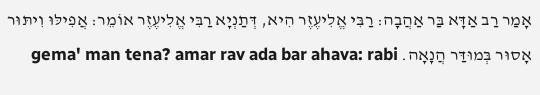אָמַר רַב אַדָּא בַּר אַהֲבָה: רַבִּי אֱלִיעֶזֶר הִיא, דְּתַנְיָא רַבִּי אֱלִיעֶזֶר אוֹמֵר: אֲפִילּוּ וִיתּוּר אָסוּר בְּמוּדַּר הֲנָאָה. gema' man tena? amar rav ada bar ahava: rabi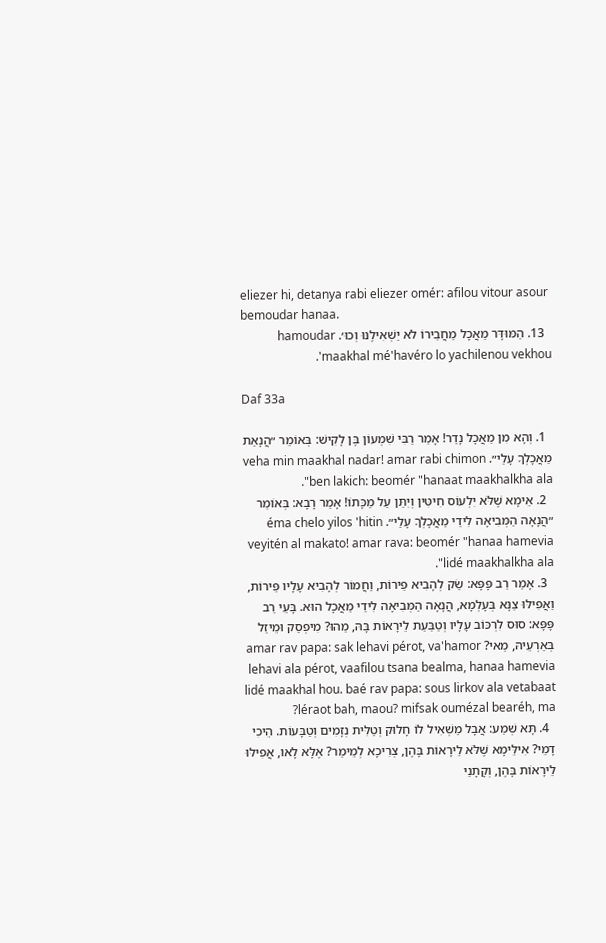eliezer hi, detanya rabi eliezer omér: afilou vitour asour bemoudar hanaa.
  13. הַמּוּדָּר מַאֲכָל מֵחֲבֵירוֹ לֹא יַשְׁאִילֶנּוּ וְכוּ׳. hamoudar maakhal mé'havéro lo yachilenou vekhou'.

Daf 33a

  1. וְהָא מִן מַאֲכָל נָדַר! אָמַר רַבִּי שִׁמְעוֹן בֶּן לָקִישׁ: בְּאוֹמֵר ״הֲנָאַת מַאֲכָלְךָ עָלַי״. veha min maakhal nadar! amar rabi chimon ben lakich: beomér "hanaat maakhalkha ala".
  2. אֵימָא שֶׁלֹּא יִלְעוֹס חִיטִּין וְיִתֵּן עַל מַכָּתוֹ! אָמַר רָבָא: בְּאוֹמֵר ״הֲנָאָה הַמְּבִיאָה לִידֵי מַאֲכָלְךָ עָלַי״. éma chelo yilos 'hitin veyitén al makato! amar rava: beomér "hanaa hamevia lidé maakhalkha ala".
  3. אָמַר רַב פָּפָּא: שַׂק לְהָבִיא פֵּירוֹת, וַחֲמוֹר לְהָבִיא עָלָיו פֵּירוֹת, וַאֲפִילּוּ צַנָּא בְּעָלְמָא, הֲנָאָה הַמְּבִיאָה לִידֵי מַאֲכָל הוּא. בָּעֵי רַב פָּפָּא: סוּס לִרְכּוֹב עָלָיו וְטַבַּעַת לֵירָאוֹת בָּהּ, מַהוּ? מִיפְסַק וּמֵיזַל בְּאַרְעֵיהּ, מַאי? amar rav papa: sak lehavi pérot, va'hamor lehavi ala pérot, vaafilou tsana bealma, hanaa hamevia lidé maakhal hou. baé rav papa: sous lirkov ala vetabaat léraot bah, maou? mifsak oumézal bearéh, ma?
  4. תָּא שְׁמַע: אֲבָל מַשְׁאִיל לוֹ חָלוּק וְטַלִּית נְזָמִים וְטַבָּעוֹת. הֵיכִי דָמֵי? אִילֵּימָא שֶׁלֹּא לֵירָאוֹת בָּהֶן, צְרִיכָא לְמֵימַר? אֶלָּא לָאו, אֲפִילּוּ לֵירָאוֹת בָּהֶן, וְקָתָנֵי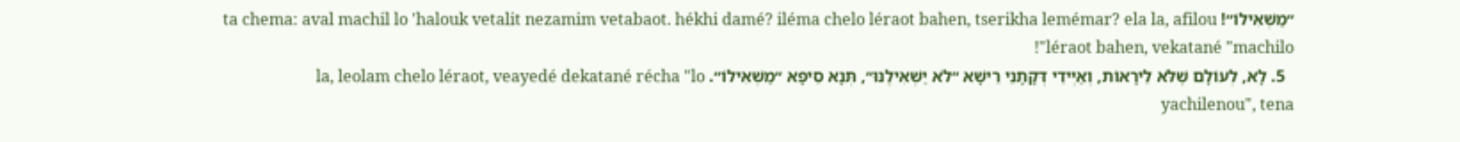״מַשְׁאִילוֹ״! ta chema: aval machil lo 'halouk vetalit nezamim vetabaot. hékhi damé? iléma chelo léraot bahen, tserikha lemémar? ela la, afilou léraot bahen, vekatané "machilo"!
  5. לָא, לְעוֹלָם שֶׁלֹּא לֵירָאוֹת, וְאַיְּידֵי דְּקָתָנֵי רֵישָׁא ״לֹא יַשְׁאִילֶנּוּ״, תְּנָא סֵיפָא ״מַשְׁאִילוֹ״. la, leolam chelo léraot, veayedé dekatané récha "lo yachilenou", tena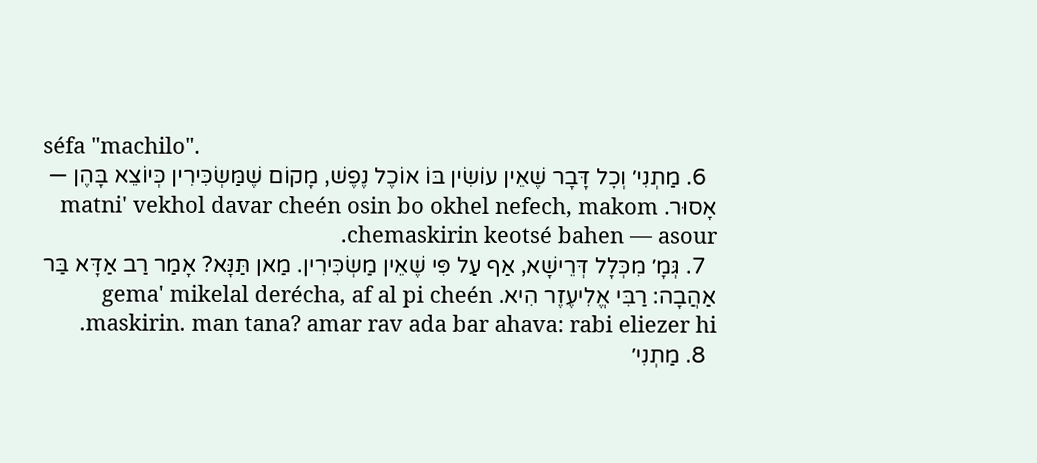séfa "machilo".
  6. מַתְנִי׳ וְכׇל דָּבָר שֶׁאֵין עוֹשִׂין בּוֹ אוֹכֶל נֶפֶשׁ, מָקוֹם שֶׁמַּשְׂכִּירִין כְּיוֹצֵא בָּהֶן — אָסוּר. matni' vekhol davar cheén osin bo okhel nefech, makom chemaskirin keotsé bahen — asour.
  7. גְּמָ׳ מִכְּלָל דְּרֵישָׁא, אַף עַל פִּי שֶׁאֵין מַשְׂכִּירִין. מַאן תַּנָּא? אָמַר רַב אַדָּא בַּר אַהֲבָה: רַבִּי אֱלִיעֶזֶר הִיא. gema' mikelal derécha, af al pi cheén maskirin. man tana? amar rav ada bar ahava: rabi eliezer hi.
  8. מַתְנִי׳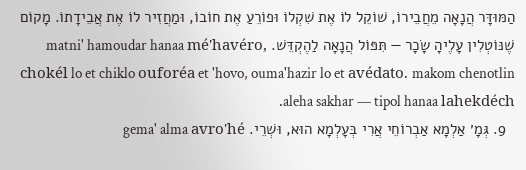הַמּוּדָּר הֲנָאָה מֵחֲבֵירוֹ, שׁוֹקֵל לוֹ אֶת שִׁקְלוֹ וּפוֹרֵעַ אֶת חוֹבוֹ, וּמַחֲזִיר לוֹ אֶת אֲבֵידָתוֹ. מָקוֹם שֶׁנּוֹטְלִין עָלֶיהָ שָׂכָר — תִּפּוֹל הֲנָאָה לַהֶקְדֵּשׁ. matni' hamoudar hanaa mé'havéro, chokél lo et chiklo ouforéa et 'hovo, ouma'hazir lo et avédato. makom chenotlin aleha sakhar — tipol hanaa lahekdéch.
  9. גְּמָ׳ אַלְמָא אַבְרוֹחֵי אֲרִי בְּעָלְמָא הוּא, וּשְׁרֵי. gema' alma avro'hé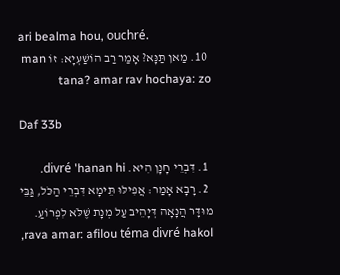ari bealma hou, ouchré.
  10. מַאן תַּנָּא? אָמַר רַב הוֹשַׁעְיָא: זוֹ man tana? amar rav hochaya: zo

Daf 33b

  1. דִּבְרֵי חָנָן הִיא. divré 'hanan hi.
  2. רָבָא אָמַר: אֲפִילּוּ תֵּימָא דִּבְרֵי הַכֹּל, גַּבֵּי מוּדָּר הֲנָאָה דְּיָהֵיב עַל מְנָת שֶׁלֹּא לִפְרוֹעַ. rava amar: afilou téma divré hakol,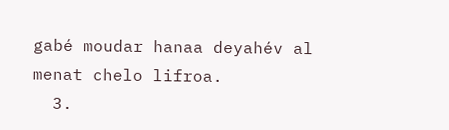gabé moudar hanaa deyahév al menat chelo lifroa.
  3.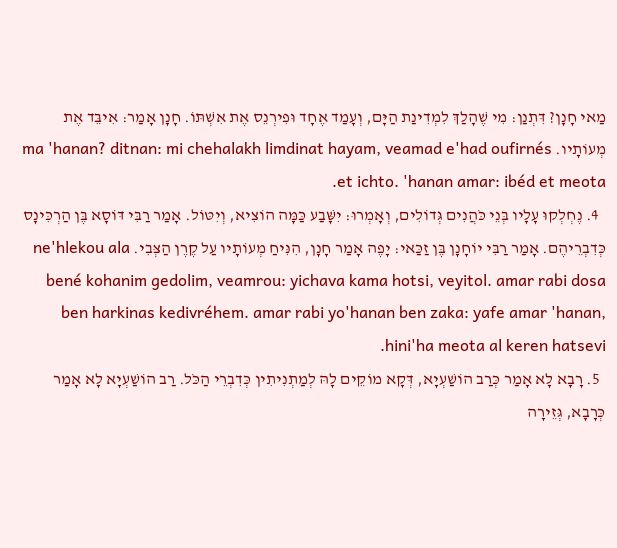מַאי חָנָן? דִּתְנַן: מִי שֶׁהָלַךְ לִמְדִינַת הַיָּם, וְעָמַד אֶחָד וּפִירְנֵס אֶת אִשְׁתּוֹ. חָנָן אָמַר: אִיבֵּד אֶת מְעוֹתָיו. ma 'hanan? ditnan: mi chehalakh limdinat hayam, veamad e'had oufirnés et ichto. 'hanan amar: ibéd et meota.
  4. נֶחְלְקוּ עָלָיו בְּנֵי כֹּהֲנִים גְּדוֹלִים, וְאָמְרוּ: יִשָּׁבַע כַּמָּה הוֹצִיא, וְיִטּוֹל. אָמַר רַבִּי דּוֹסָא בֶּן הַרְכִּינָס כְּדִבְרֵיהֶם. אָמַר רַבִּי יוֹחָנָן בֶּן זַכַּאי: יָפֶה אָמַר חָנָן, הִנִּיחַ מְעוֹתָיו עַל קֶרֶן הַצְּבִי. ne'hlekou ala bené kohanim gedolim, veamrou: yichava kama hotsi, veyitol. amar rabi dosa ben harkinas kedivréhem. amar rabi yo'hanan ben zaka: yafe amar 'hanan, hini'ha meota al keren hatsevi.
  5. רָבָא לָא אָמַר כְּרַב הוֹשַׁעְיָא, דְּקָא מוֹקֵים לָהּ לְמַתְנִיתִין כְּדִבְרֵי הַכֹּל. רַב הוֹשַׁעְיָא לָא אָמַר כְּרָבָא, גְּזֵירָה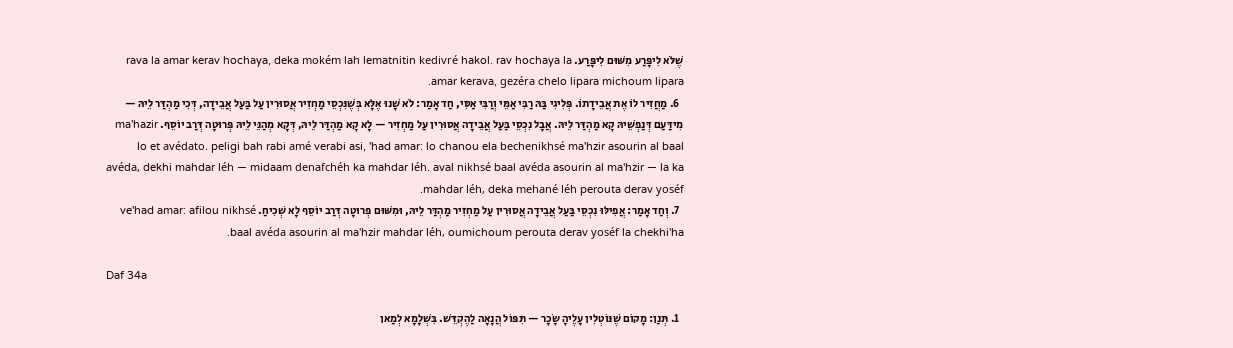שֶׁלֹּא לִיפָּרַע מִשּׁוּם לִיפָּרַע. rava la amar kerav hochaya, deka mokém lah lematnitin kedivré hakol. rav hochaya la amar kerava, gezéra chelo lipara michoum lipara.
  6. מַחֲזִיר לוֹ אֶת אֲבֵידָתוֹ. פְּלִיגִי בַּהּ רַבִּי אַמֵּי וְרַבִּי אַסִּי, חַד אָמַר: לֹא שָׁנוּ אֶלָּא בְּשֶׁנִּכְסֵי מַחְזִיר אֲסוּרִין עַל בַּעַל אֲבֵידָה, דְּכִי מַהְדַּר לֵיהּ — מִידַּעַם דְּנַפְשֵׁיהּ קָא מַהְדַּר לֵיהּ. אֲבָל נִכְסֵי בַּעַל אֲבֵידָה אֲסוּרִין עַל מַחְזִיר — לָא קָא מַהְדַּר לֵיהּ, דְּקָא מְהַנֵּי לֵיהּ פְּרוּטָה דְּרַב יוֹסֵף. ma'hazir lo et avédato. peligi bah rabi amé verabi asi, 'had amar: lo chanou ela bechenikhsé ma'hzir asourin al baal avéda, dekhi mahdar léh — midaam denafchéh ka mahdar léh. aval nikhsé baal avéda asourin al ma'hzir — la ka mahdar léh, deka mehané léh perouta derav yoséf.
  7. וְחַד אָמַר: אֲפִילּוּ נִכְסֵי בַּעַל אֲבֵידָה אֲסוּרִין עַל מַחְזִיר מַהְדַּר לֵיהּ, וּמִשּׁוּם פְּרוּטָה דְּרַב יוֹסֵף לָא שְׁכִיחַ. ve'had amar: afilou nikhsé baal avéda asourin al ma'hzir mahdar léh, oumichoum perouta derav yoséf la chekhi'ha.

Daf 34a

  1. תְּנַן: מָקוֹם שֶׁנּוֹטְלִין עָלֶיהָ שָׂכָר — תִּפּוֹל הֲנָאָה לַהֶקְדֵּשׁ. בִּשְׁלָמָא לְמַאן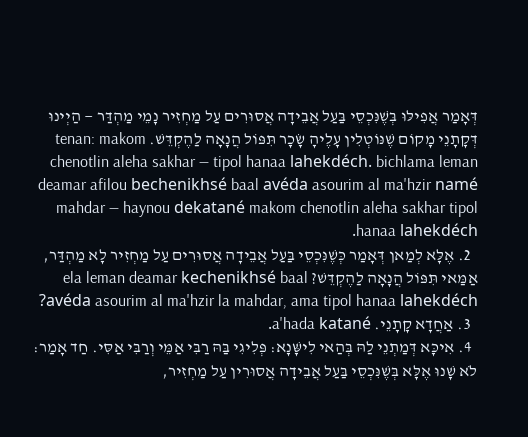דְּאָמַר אֲפִילּוּ בְּשֶׁנִּכְסֵי בַּעַל אֲבֵידָה אֲסוּרִים עַל מַחְזִיר נָמֵי מַהְדַּר — הַיְינוּ דְּקָתָנֵי מָקוֹם שֶׁנּוֹטְלִין עָלֶיהָ שָׂכָר תִּפּוֹל הֲנָאָה לַהֶקְדֵּשׁ. tenan: makom chenotlin aleha sakhar — tipol hanaa lahekdéch. bichlama leman deamar afilou bechenikhsé baal avéda asourim al ma'hzir namé mahdar — haynou dekatané makom chenotlin aleha sakhar tipol hanaa lahekdéch.
  2. אֶלָּא לְמַאן דְּאָמַר כְּשֶׁנִּכְסֵי בַּעַל אֲבֵידָה אֲסוּרִים עַל מַחְזִיר לָא מַהְדַּר, אַמַּאי תִּפּוֹל הֲנָאָה לַהֶקְדֵּשׁ? ela leman deamar kechenikhsé baal avéda asourim al ma'hzir la mahdar, ama tipol hanaa lahekdéch?
  3. אַחֲדָא קָתָנֵי. a'hada katané.
  4. אִיכָּא דְּמַתְנֵי לַהּ בְּהַאי לִישָּׁנָא: פְּלִיגִי בַּהּ רַבִּי אַמֵּי וְרַבִּי אַסִּי. חַד אָמַר: לֹא שָׁנוּ אֶלָּא בְּשֶׁנִּכְסֵי בַּעַל אֲבֵידָה אֲסוּרִין עַל מַחְזִיר,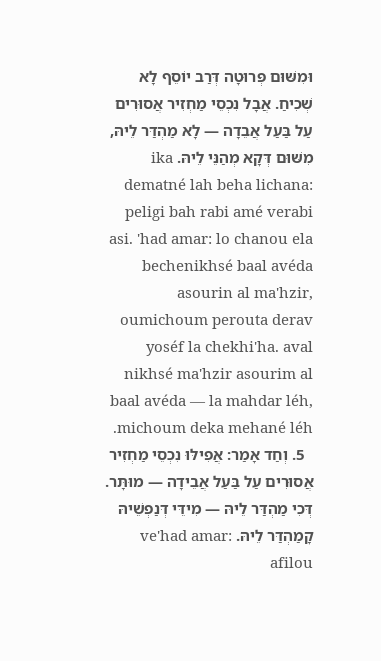וּמִשּׁוּם פְּרוּטָה דְּרַב יוֹסֵף לָא שְׁכִיחַ. אֲבָל נִכְסֵי מַחְזִיר אֲסוּרִים עַל בַּעַל אֲבֵדָה — לָא מַהְדַּר לֵיהּ, מִשּׁוּם דְּקָא מְהַנֵּי לֵיהּ. ika dematné lah beha lichana: peligi bah rabi amé verabi asi. 'had amar: lo chanou ela bechenikhsé baal avéda asourin al ma'hzir, oumichoum perouta derav yoséf la chekhi'ha. aval nikhsé ma'hzir asourim al baal avéda — la mahdar léh, michoum deka mehané léh.
  5. וְחַד אָמַר: אֲפִילּוּ נִכְסֵי מַחְזִיר אֲסוּרִים עַל בַּעַל אֲבֵידָה — מוּתָּר. דְּכִי מַהְדַּר לֵיהּ — מִידֵּי דְּנַפְשֵׁיהּ קָמַהְדַּר לֵיהּ. ve'had amar: afilou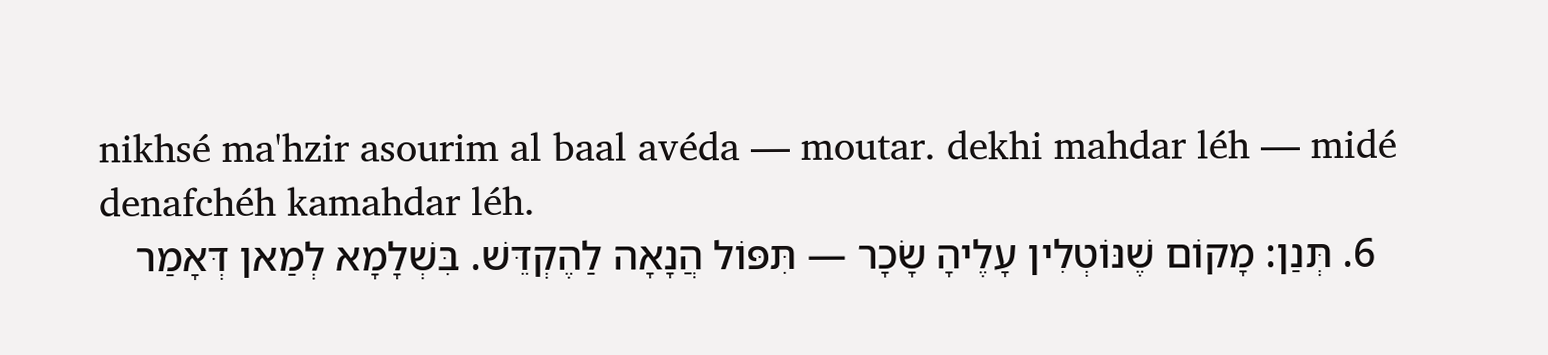nikhsé ma'hzir asourim al baal avéda — moutar. dekhi mahdar léh — midé denafchéh kamahdar léh.
  6. תְּנַן: מָקוֹם שֶׁנּוֹטְלִין עָלֶיהָ שָׂכָר — תִּפּוֹל הֲנָאָה לַהֶקְדֵּשׁ. בִּשְׁלָמָא לְמַאן דְּאָמַר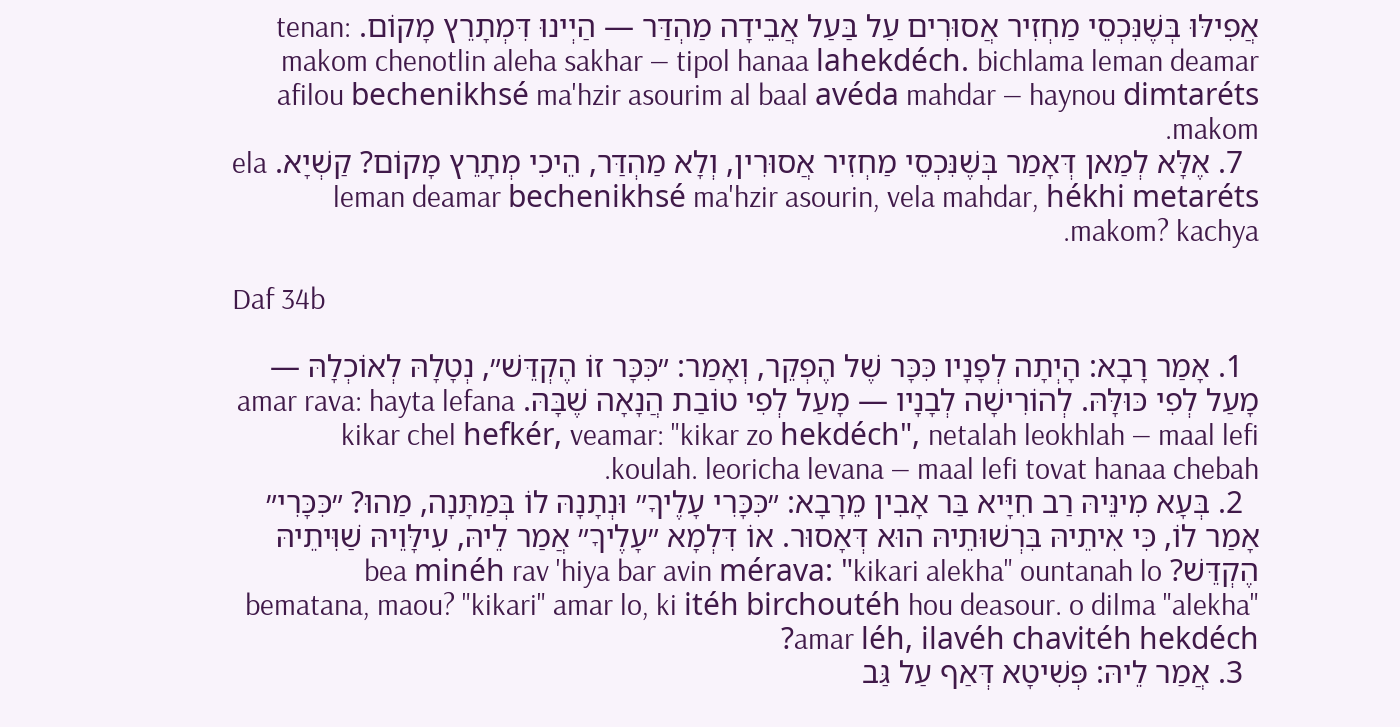אֲפִילּוּ בְּשֶׁנִּכְסֵי מַחְזִיר אֲסוּרִים עַל בַּעַל אֲבֵידָה מַהְדַּר — הַיְינוּ דִּמְתָרֵץ מָקוֹם. tenan: makom chenotlin aleha sakhar — tipol hanaa lahekdéch. bichlama leman deamar afilou bechenikhsé ma'hzir asourim al baal avéda mahdar — haynou dimtaréts makom.
  7. אֶלָּא לְמַאן דְּאָמַר בְּשֶׁנִּכְסֵי מַחְזִיר אֲסוּרִין, וְלָא מַהְדַּר, הֵיכִי מְתָרֵץ מָקוֹם? קַשְׁיָא. ela leman deamar bechenikhsé ma'hzir asourin, vela mahdar, hékhi metaréts makom? kachya.

Daf 34b

  1. אָמַר רָבָא: הָיְתָה לְפָנָיו כִּכָּר שֶׁל הֶפְקֵר, וְאָמַר: ״כִּכָּר זוֹ הֶקְדֵּשׁ״, נְטָלָהּ לְאוֹכְלָהּ — מָעַל לְפִי כּוּלָּהּ. לְהוֹרִישָׁה לְבָנָיו — מָעַל לְפִי טוֹבַת הֲנָאָה שֶׁבָּהּ. amar rava: hayta lefana kikar chel hefkér, veamar: "kikar zo hekdéch", netalah leokhlah — maal lefi koulah. leoricha levana — maal lefi tovat hanaa chebah.
  2. בְּעָא מִינֵּיהּ רַב חִיָּיא בַּר אָבִין מֵרָבָא: ״כִּכָּרִי עָלֶיךָ״ וּנְתָנָהּ לוֹ בְּמַתָּנָה, מַהוּ? ״כִּכָּרִי״ אָמַר לוֹ, כִּי אִיתֵיהּ בִּרְשׁוּתֵיהּ הוּא דְּאָסוּר. אוֹ דִּלְמָא ״עָלֶיךָ״ אֲמַר לֵיהּ, עִילָּוֵיהּ שַׁוִּיתֵיהּ הֶקְדֵּשׁ? bea minéh rav 'hiya bar avin mérava: "kikari alekha" ountanah lo bematana, maou? "kikari" amar lo, ki itéh birchoutéh hou deasour. o dilma "alekha" amar léh, ilavéh chavitéh hekdéch?
  3. אֲמַר לֵיהּ: פְּשִׁיטָא דְּאַף עַל גַּב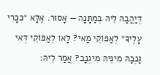דְּיַהֲבַהּ לֵיהּ בְּמַתָּנָה — אָסוּר. אֶלָּא ״כִּכָּרִי עָלֶיךָ״ לְאַפּוֹקֵי מַאי? לָאו לְאַפּוֹקֵי דְּאִי גַּנְבַהּ מִינֵּיהּ מִיגְנָב? אֲמַר לֵיהּ: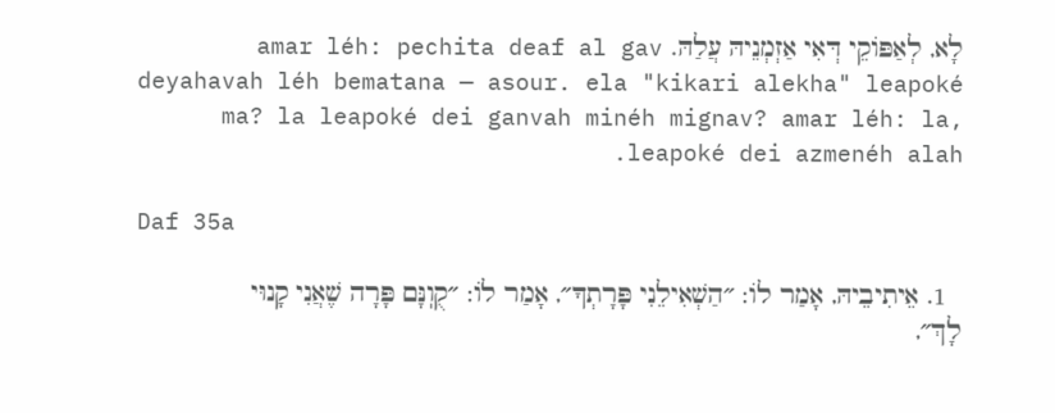לָא, לְאַפּוֹקֵי דְּאִי אַזְמְנֵיהּ עֲלַהּ. amar léh: pechita deaf al gav deyahavah léh bematana — asour. ela "kikari alekha" leapoké ma? la leapoké dei ganvah minéh mignav? amar léh: la, leapoké dei azmenéh alah.

Daf 35a

  1. אֵיתִיבֵיהּ, אָמַר לוֹ: ״הַשְׁאִילֵנִי פָּרָתְךָ״, אָמַר לוֹ: ״קֻוֽנָּם פָּרָה שֶׁאֲנִי קָנוּי לָךְ״,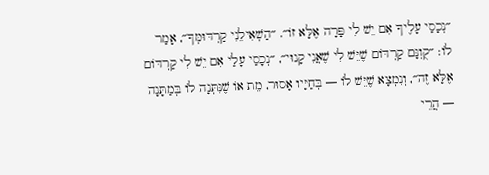״נְכָסַי עָלֶיךָ אִם יֵשׁ לִי פָּרָה אֶלָּא זוֹ״. ״הַשְׁאִילֵנִי קַרְדּוּמְּךָ״, אָמַר לוֹ: ״קֻוֽנָּם קַרְדּוֹם שֶׁיֵּשׁ לִי שֶׁאֲנִי קָנוּי״, ״נְכָסַי עָלַי אִם יֵשׁ לִי קַרְדּוֹם אֶלָּא זֶה״, וְנִמְצָא שֶׁיֵּשׁ לוֹ — בְּחַיָּיו אָסוּר, מֵת אוֹ שֶׁנִּתְּנָה לוֹ בְּמַתָּנָה — הֲרֵי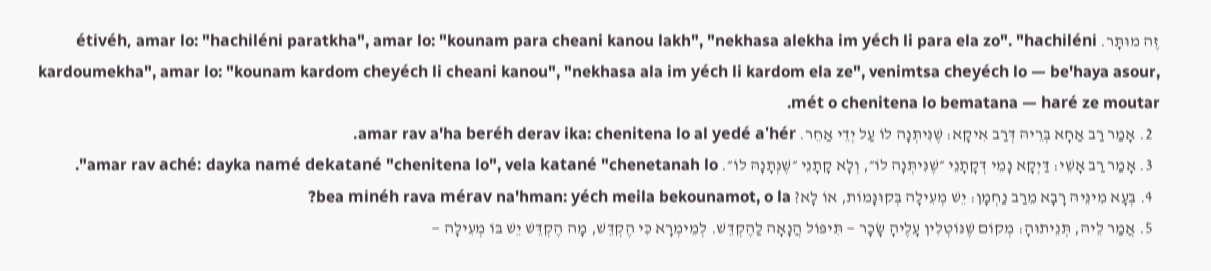זֶה מוּתָּר. étivéh, amar lo: "hachiléni paratkha", amar lo: "kounam para cheani kanou lakh", "nekhasa alekha im yéch li para ela zo". "hachiléni kardoumekha", amar lo: "kounam kardom cheyéch li cheani kanou", "nekhasa ala im yéch li kardom ela ze", venimtsa cheyéch lo — be'haya asour, mét o chenitena lo bematana — haré ze moutar.
  2. אָמַר רַב אַחָא בְּרֵיהּ דְּרַב אִיקָא: שֶׁנִּיתְּנָה לוֹ עַל יְדֵי אַחֵר. amar rav a'ha beréh derav ika: chenitena lo al yedé a'hér.
  3. אָמַר רַב אָשֵׁי: דַּיְקָא נָמֵי דְּקָתָנֵי ״שֶׁנִּיתְּנָה לוֹ״, וְלָא קָתָנֵי ״שֶׁנְּתָנָהּ לוֹ״. amar rav aché: dayka namé dekatané "chenitena lo", vela katané "chenetanah lo".
  4. בְּעָא מִינֵּיהּ רָבָא מֵרַב נַחְמָן: יֵשׁ מְעִילָה בְּקוּנָּמוֹת, אוֹ לָא? bea minéh rava mérav na'hman: yéch meila bekounamot, o la?
  5. אֲמַר לֵיהּ, תְּנֵיתוּהָ: מְקוֹם שֶׁנּוֹטְלִין עָלֶיהָ שָׂכָר — תִּיפּוֹל הֲנָאָה לַהֶקְדֵּשׁ. לְמֵימְרָא כִּי הֶקְדֵּשׁ, מָה הֶקְדֵּשׁ יֵשׁ בּוֹ מְעִילָה —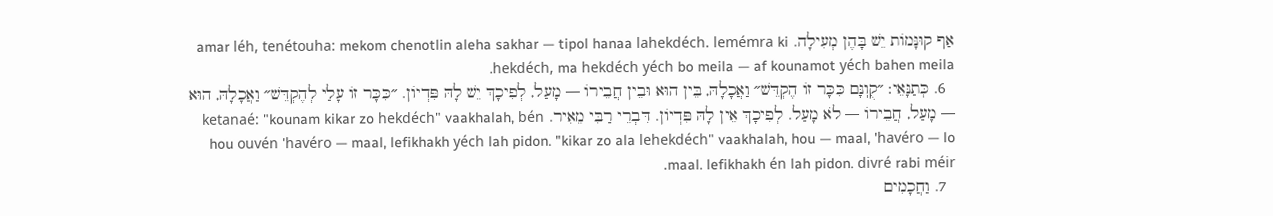אַף קוּנָּמוֹת יֵשׁ בָּהֶן מְעִילָה. amar léh, tenétouha: mekom chenotlin aleha sakhar — tipol hanaa lahekdéch. lemémra ki hekdéch, ma hekdéch yéch bo meila — af kounamot yéch bahen meila.
  6. כְּתַנָּאֵי: ״קֻוֽנָּם כִּכָּר זוֹ הֶקְדֵּשׁ״ וַאֲכָלָהּ, בֵּין הוּא וּבֵין חֲבֵירוֹ — מָעַל, לְפִיכָךְ יֵשׁ לָהּ פִּדְיוֹן. ״כִּכָּר זוֹ עָלַי לְהֶקְדֵּשׁ״ וַאֲכָלָהּ, הוּא — מָעַל, חֲבֵירוֹ — לֹא מָעַל. לְפִיכָךְ אֵין לָהּ פִּדְיוֹן. דִּבְרֵי רַבִּי מֵאִיר. ketanaé: "kounam kikar zo hekdéch" vaakhalah, bén hou ouvén 'havéro — maal, lefikhakh yéch lah pidon. "kikar zo ala lehekdéch" vaakhalah, hou — maal, 'havéro — lo maal. lefikhakh én lah pidon. divré rabi méir.
  7. וַחֲכָמִים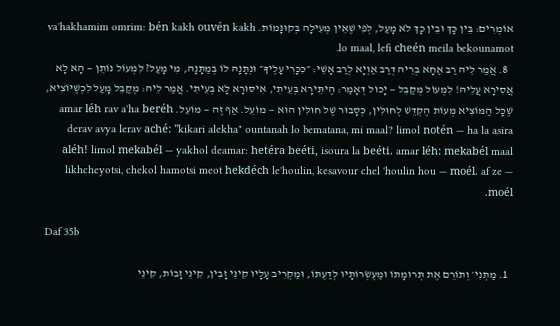אוֹמְרִים: בֵּין כָּךְ וּבֵין כָּךְ לֹא מָעַל, לְפִי שֶׁאֵין מְעִילָה בְּקוּנָּמוֹת. va'hakhamim omrim: bén kakh ouvén kakh lo maal, lefi cheén meila bekounamot.
  8. אֲמַר לֵיהּ רַב אַחָא בְּרֵיהּ דְּרַב אַוְיָא לְרַב אָשֵׁי: ״כִּכָּרִי עָלֶיךָ״ וּנְתָנָהּ לוֹ בְּמַתָּנָה, מִי מָעַל? לִמְעוֹל נוֹתֵן — הָא לָא אֲסִירָא עֲלֵיהּ! לִמְעוֹל מְקַבֵּל — יָכוֹל דְּאָמַר: הֶיתֵּירָא בְּעֵיתִי, אִיסּוּרָא לָא בְּעֵיתִי. אֲמַר לֵיהּ: מְקַבֵּל מָעַל לִכְשֶׁיּוֹצִיא, שֶׁכׇּל הַמּוֹצִיא מְעוֹת הֶקְדֵּשׁ לְחוּלִּין, כְּסָבוּר שֶׁל חוּלִּין הוּא — מוֹעֵל. אַף זֶה — מוֹעֵל. amar léh rav a'ha beréh derav avya lerav aché: "kikari alekha" ountanah lo bematana, mi maal? limol notén — ha la asira aléh! limol mekabél — yakhol deamar: hetéra beéti, isoura la beéti. amar léh: mekabél maal likhcheyotsi, chekol hamotsi meot hekdéch le'houlin, kesavour chel 'houlin hou — moél. af ze — moél.

Daf 35b

  1. מַתְנִי׳ וְתוֹרֵם אֶת תְּרוּמָתוֹ וּמַעְשְׂרוֹתָיו לְדַעְתּוֹ, וּמַקְרִיב עָלָיו קִינֵּי זָבִין, קִינֵּי זָבוֹת, קִינֵּי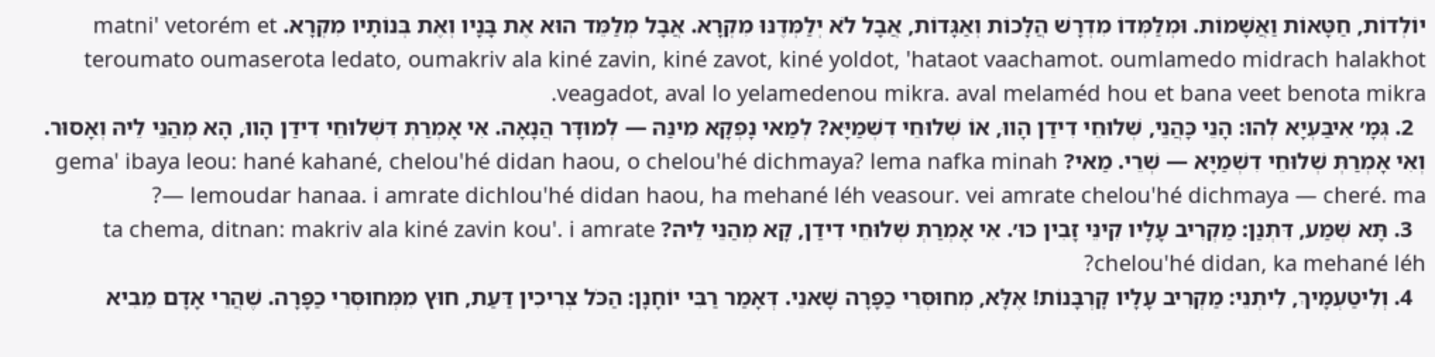יוֹלְדוֹת, חַטָּאוֹת וַאֲשָׁמוֹת. וּמְלַמְּדוֹ מִדְרָשׁ הֲלָכוֹת וְאַגָּדוֹת, אֲבָל לֹא יְלַמְּדֶנּוּ מִקְרָא. אֲבָל מְלַמֵּד הוּא אֶת בָּנָיו וְאֶת בְּנוֹתָיו מִקְרָא. matni' vetorém et teroumato oumaserota ledato, oumakriv ala kiné zavin, kiné zavot, kiné yoldot, 'hataot vaachamot. oumlamedo midrach halakhot veagadot, aval lo yelamedenou mikra. aval melaméd hou et bana veet benota mikra.
  2. גְּמָ׳ אִיבַּעְיָא לְהוּ: הָנֵי כָּהֲנֵי, שְׁלוּחֵי דִידַן הָווּ, אוֹ שְׁלוּחֵי דִשְׁמַיָּא? לְמַאי נָפְקָא מִינַּהּ — לְמוּדָּר הֲנָאָה. אִי אָמְרַתְּ דִּשְׁלוּחֵי דִידַן הָווּ, הָא מְהַנֵּי לֵיהּ וְאָסוּר. וְאִי אָמְרַתְּ שְׁלוּחֵי דִשְׁמַיָּא — שְׁרֵי. מַאי? gema' ibaya leou: hané kahané, chelou'hé didan haou, o chelou'hé dichmaya? lema nafka minah — lemoudar hanaa. i amrate dichlou'hé didan haou, ha mehané léh veasour. vei amrate chelou'hé dichmaya — cheré. ma?
  3. תָּא שְׁמַע, דִּתְנַן: מַקְרִיב עָלָיו קִינֵּי זָבִין כּוּ׳. אִי אָמְרַתְּ שְׁלוּחֵי דִידַן, קָא מְהַנֵּי לֵיהּ? ta chema, ditnan: makriv ala kiné zavin kou'. i amrate chelou'hé didan, ka mehané léh?
  4. וְלִיטַעְמָיךְ, לִיתְנֵי: מַקְרִיב עָלָיו קׇרְבָּנוֹת! אֶלָּא, מְחוּסְּרֵי כַפָּרָה שָׁאנֵי. דְּאָמַר רַבִּי יוֹחָנָן: הַכֹּל צְרִיכִין דַּעַת, חוּץ מִמְּחוּסְּרֵי כַפָּרָה. שֶׁהֲרֵי אָדָם מֵבִיא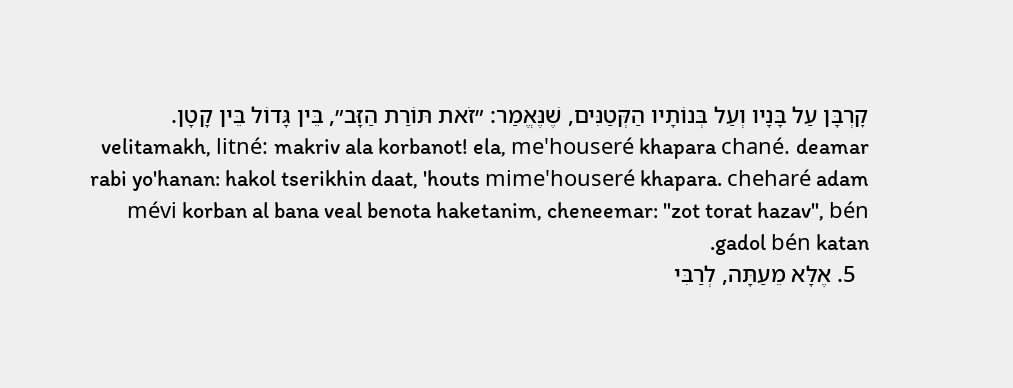קׇרְבָּן עַל בָּנָיו וְעַל בְּנוֹתָיו הַקְּטַנִּים, שֶׁנֶּאֱמַר: ״זֹאת תּוֹרַת הַזָּב״, בֵּין גָּדוֹל בֵּין קָטָן. velitamakh, litné: makriv ala korbanot! ela, me'houseré khapara chané. deamar rabi yo'hanan: hakol tserikhin daat, 'houts mime'houseré khapara. cheharé adam mévi korban al bana veal benota haketanim, cheneemar: "zot torat hazav", bén gadol bén katan.
  5. אֶלָּא מֵעַתָּה, לְרַבִּי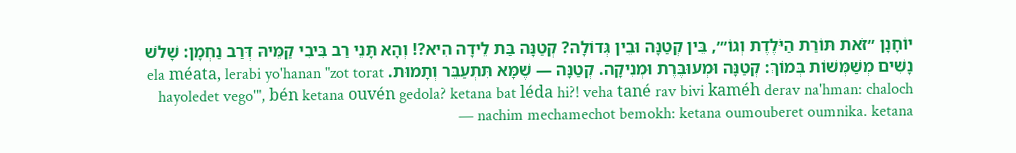יוֹחָנָן ״זֹאת תּוֹרַת הַיֹּלֶדֶת וְגוֹ׳״, בֵּין קְטַנָּה וּבֵין גְּדוֹלָה? קְטַנָּה בַּת לֵידָה הִיא?! וְהָא תָּנֵי רַב בִּיבִי קַמֵּיהּ דְּרַב נַחְמָן: שָׁלֹשׁ נָשִׁים מְשַׁמְּשׁוֹת בְּמוֹךְ: קְטַנָּה וּמְעוּבֶּרֶת וּמְנִיקָה. קְטַנָּה — שֶׁמָּא תִּתְעַבֵּר וְתָמוּת. ela méata, lerabi yo'hanan "zot torat hayoledet vego'", bén ketana ouvén gedola? ketana bat léda hi?! veha tané rav bivi kaméh derav na'hman: chaloch nachim mechamechot bemokh: ketana oumouberet oumnika. ketana —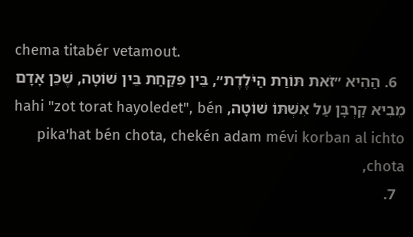chema titabér vetamout.
  6. הַהִיא ״זֹאת תּוֹרַת הַיֹּלֶדֶת״, בֵּין פִּקַּחַת בֵּין שׁוֹטָה, שֶׁכֵּן אָדָם מֵבִיא קׇרְבָּן עַל אִשְׁתּוֹ שׁוֹטָה, hahi "zot torat hayoledet", bén pika'hat bén chota, chekén adam mévi korban al ichto chota,
  7.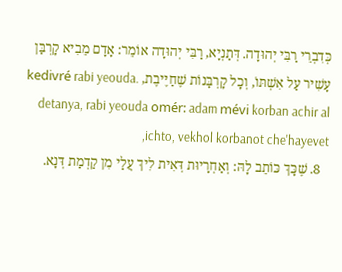כְּדִבְרֵי רַבִּי יְהוּדָה. דְּתַנְיָא, רַבִּי יְהוּדָה אוֹמֵר: אָדָם מֵבִיא קׇרְבַּן עָשִׁיר עַל אִשְׁתּוֹ, וְכׇל קׇרְבָּנוֹת שֶׁחַיֶּיבֶת, kedivré rabi yeouda. detanya, rabi yeouda omér: adam mévi korban achir al ichto, vekhol korbanot che'hayevet,
  8. שֶׁכָּךְ כּוֹתֵב לָהּ: וְאַחְרָיוּת דְּאִית לִיךְ עֲלַי מִן קַדְמַת דְּנָא.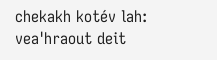chekakh kotév lah: vea'hraout deit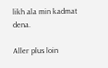likh ala min kadmat dena.

Aller plus loin